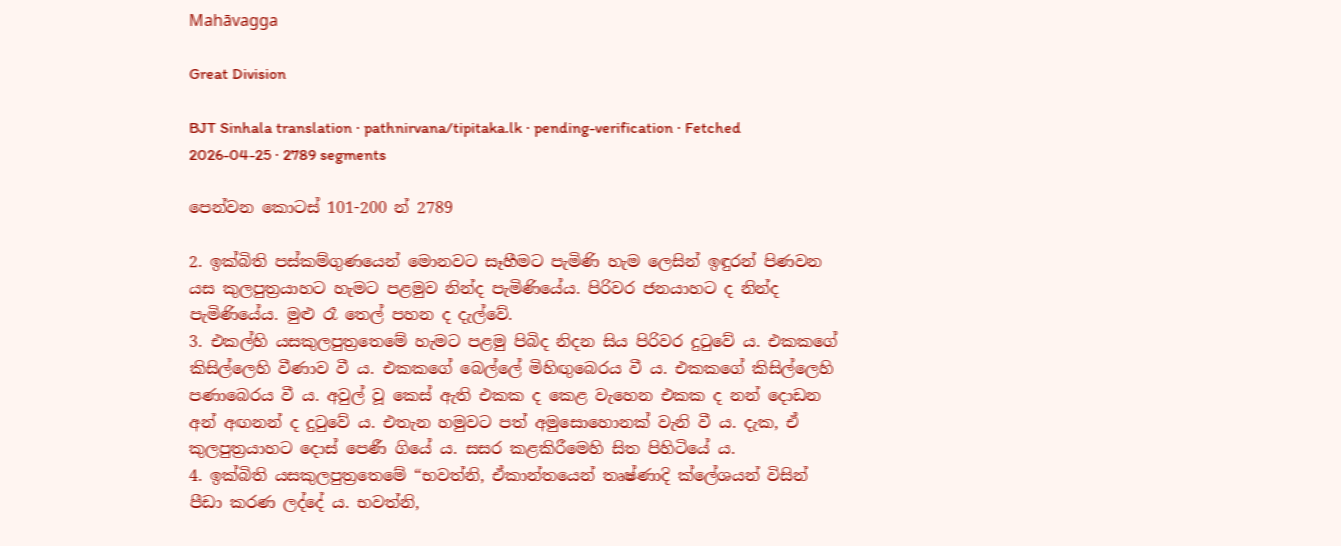Mahāvagga

Great Division

BJT Sinhala translation · pathnirvana/tipitaka.lk · pending-verification · Fetched 2026-04-25 · 2789 segments

පෙන්වන කොටස් 101-200 න් 2789

2. ඉක්බිති පස්කම්ගුණයෙන් මොනවට සෑහීමට පැමිණි හැම ලෙසින් ඉඳුරන් පිණවන යස කුලපුත්‍රයාහට හැමට පළමුව නින්ද පැමිණියේය. පිරිවර ජනයාහට ද නින්ද පැමිණියේය. මුළු රෑ තෙල් පහන ද දැල්වේ.
3. එකල්හි යසකුලපුත්‍රතෙමේ හැමට පළමු පිබිද නිදන සිය පිරිවර දුටුවේ ය. එකකගේ කිසිල්ලෙහි වීණාව වී ය. එකකගේ බෙල්ලේ මිහිඟුබෙරය වී ය. එකකගේ කිසිල්ලෙහි පණාබෙරය වී ය. අවුල් වූ කෙස් ඇති එකක ද කෙළ වැහෙන එකක ද නන් දොඩන අන් අඟනන් ද දුටුවේ ය. එතැන හමුවට පත් අමුසොහොනක් වැනි වී ය. දැක, ඒ කුලපුත්‍රයාහට දොස් පෙණී ගියේ ය. සසර කළකිරීමෙහි සිත පිහිටියේ ය.
4. ඉක්බිති යසකුලපුත්‍රතෙමේ “භවත්නි, ඒකාන්තයෙන් තෘෂ්ණාදි ක්ලේශයන් විසින් පීඩා කරණ ලද්දේ ය. භවත්නි,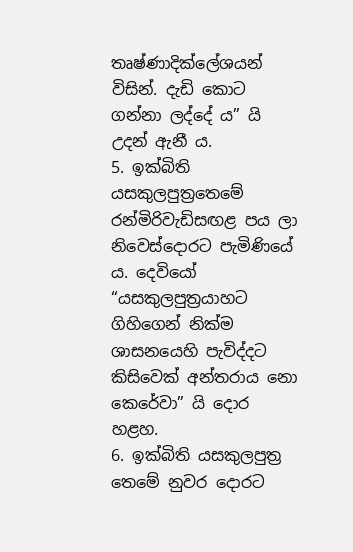තෘෂ්ණාදික්ලේශයන් විසින්. දැඩි කොට ගන්නා ලද්දේ ය” යි උදන් ඇනී ය.
5. ඉක්බිති යසකුලපුත්‍රතෙමේ රන්මිරිවැඩිසඟළ පය ලා නිවෙස්දොරට පැමිණියේ ය. දෙවියෝ “යසකුලපුත්‍රයාහට ගිහිගෙන් නික්ම ශාසනයෙහි පැවිද්දට කිසිවෙක් අන්තරාය නො කෙරේවා” යි දොර හළහ.
6. ඉක්බිති යසකුලපුත්‍ර තෙමේ නුවර දොරට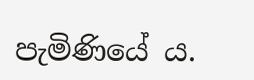පැමිණියේ ය.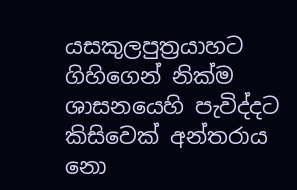යසකුලපුත්‍රයාහට ගිහිගෙන් නික්ම ශාසනයෙහි පැවිද්දට කිසිවෙක් අන්තරාය නො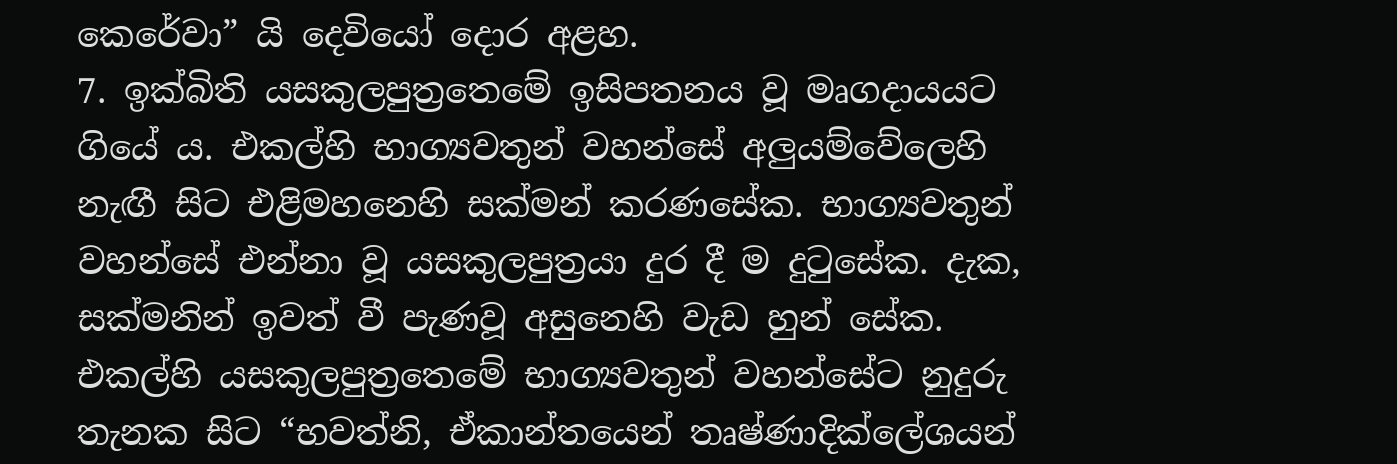කෙරේවා” යි දෙවියෝ දොර අළහ.
7. ඉක්බිති යසකුලපුත්‍රතෙමේ ඉසිපතනය වූ මෘගදායයට ගියේ ය. එකල්හි භාග්‍යවතුන් වහන්සේ අලුයම්වේලෙහි නැඟී සිට එළිමහනෙහි සක්මන් කරණසේක. භාග්‍යවතුන් වහන්සේ එන්නා වූ යසකුලපුත්‍රයා දුර දී ම දුටුසේක. දැක, සක්මනින් ඉවත් වී පැණවූ අසුනෙහි වැඩ හුන් සේක. එකල්හි යසකුලපුත්‍රතෙමේ භාග්‍යවතුන් වහන්සේට නුදුරු තැනක සිට “භවත්නි, ඒකාන්තයෙන් තෘෂ්ණාදික්ලේශයන්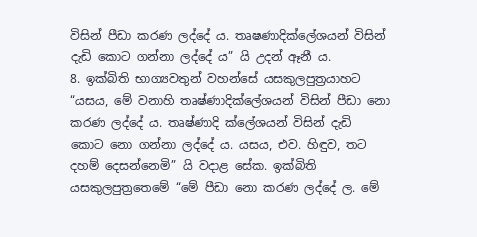විසින් පීඩා කරණ ලද්දේ ය. තෘෂණාදික්ලේශයන් විසින් දැඩි කොට ගන්නා ලද්දේ ය” යි උදන් ඈනී ය.
8. ඉක්බිති භාග්‍යවතුන් වහන්සේ යසකුලපුත්‍රයාහට “යසය, මේ වනාහි තෘෂ්ණාදික්ලේශයන් විසින් පීඩා නො කරණ ලද්දේ ය. තෘෂ්ණාදි ක්ලේශයන් විසින් දැඩි කොට නො ගන්නා ලද්දේ ය. යසය, එව. හිඳුව, තට දහම් දෙසන්නෙමි” යි වදාළ සේක. ඉක්බිති යසකුලපුත්‍රතෙමේ “මේ පීඩා නො කරණ ලද්දේ ල. මේ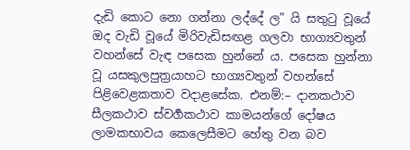දැඩි කොට නො ගන්නා ලද්දේ ල” යි සතුටු වූයේ ඔද වැඩි වූයේ මිරිවැඩිසඟළ ගලවා භාග්‍යවතුන් වහන්සේ වැඳ පසෙක හුන්නේ ය. පසෙක හුන්නා වූ යසකුලපුත්‍රයාහට භාග්‍යවතුන් වහන්සේ පිළිවෙළකතාව වදාළසේක. එනම්:– දානකථාව සීලකථාව ස්වර්‍ගකථාව කාමයන්ගේ දෝෂය ලාමකභාවය කෙලෙසීමට හේතු වන බව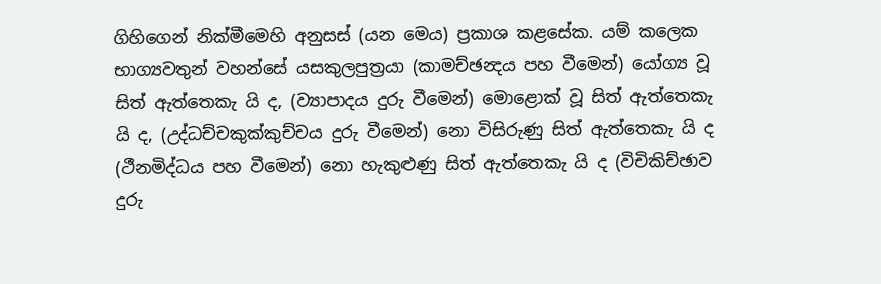ගිහිගෙන් නික්මීමෙහි අනුසස් (යන මෙය) ප්‍රකාශ කළසේක. යම් කලෙක භාග්‍යවතුන් වහන්සේ යසකුලපුත්‍රයා (කාමච්ඡන්‍දය පහ වීමෙන්) යෝග්‍ය වූ සිත් ඇත්තෙකැ යි ද, (ව්‍යාපාදය දුරු වීමෙන්) මොළොක් වූ සිත් ඇත්තෙකැ යි ද, (උද්ධච්චකුක්කුච්චය දුරු වීමෙන්) නො විසිරුණු සිත් ඇත්තෙකැ යි ද (ථීනමිද්ධය පහ වීමෙන්) නො හැකුළුණු සිත් ඇත්තෙකැ යි ද (විචිකිච්ඡාව දුරු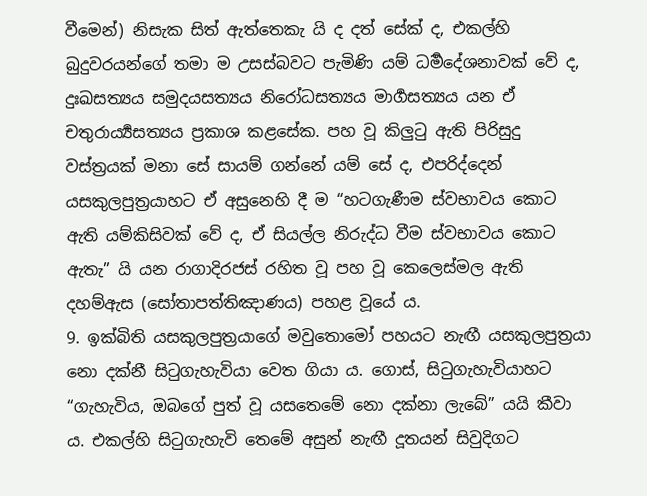වීමෙන්) නිසැක සිත් ඇත්තෙකැ යි ද දත් සේක් ද, එකල්හි බුදුවරයන්ගේ තමා ම උසස්බවට පැමිණි යම් ධර්‍මදේශනාවක් වේ ද, දුඃඛසත්‍යය සමුදයසත්‍යය නිරෝධසත්‍යය මාර්‍ගසත්‍යය යන ඒ චතුරාර්‍ය්‍යසත්‍යය ප්‍රකාශ කළසේක. පහ වූ කිලුටු ඇති පිරිසුදු වස්ත්‍රයක් මනා සේ සායම් ගන්නේ යම් සේ ද, එපරිද්දෙන් යසකුලපුත්‍රයාහට ඒ අසුනෙහි දී ම “හටගැණීම ස්වභාවය කොට ඇති යම්කිසිවක් වේ ද, ඒ සියල්ල නිරුද්ධ වීම ස්වභාවය කොට ඇතැ” යි යන රාගාදිරජස් රහිත වූ පහ වූ කෙලෙස්මල ඇති දහම්ඇස (සෝතාපත්තිඤාණය) පහළ වූයේ ය.
9. ඉක්බිති යසකුලපුත්‍රයාගේ මවුතොමෝ පහයට නැඟී යසකුලපුත්‍රයා නො දක්නී සිටුගැහැවියා වෙත ගියා ය. ගොස්, සිටුගැහැවියාහට “ගැහැවිය, ඔබගේ පුත් වූ යසතෙමේ නො දක්නා ලැබේ” යයි කීවා ය. එකල්හි සිටුගැහැවි තෙමේ අසුන් නැඟී දූතයන් සිවුදිගට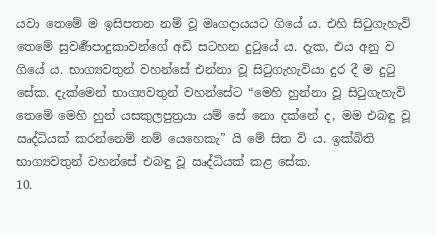යවා තෙමේ ම ඉසිපතන නම් වූ මෘගදායයට ගියේ ය. එහි සිටුගැහැවි තෙමේ සුවර්‍ණපාදුකාවන්ගේ අඩි සටහන දුටුයේ ය. දැක, එය අනු ව ගියේ ය. භාග්‍යවතුන් වහන්සේ එන්නා වූ සිටුගැහැවියා දුර දී ම දුටු සේක. දැක්මෙන් භාග්‍යවතුන් වහන්සේට “මෙහි හුන්නා වූ සිටුගැහැවි තෙමේ මෙහි හුන් යසකුලපුත්‍රයා යම් සේ නො දක්නේ ද, මම එබඳු වූ ඍද්ධියක් කරන්නෙම් නම් යෙහෙකැ” යි මේ සිත වි ය. ඉක්බිති භාග්‍යවතුන් වහන්සේ එබඳු වූ ඍද්ධියක් කළ සේක.
10.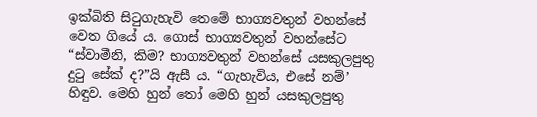ඉක්බිති සිටුගැහැවි තෙමේ භාග්‍යවතුන් වහන්සේ වෙත ගියේ ය. ගොස් භාග්‍යවතුන් වහන්සේට “ස්වාමීනි, කිම? භාග්‍යවතුන් වහන්සේ යසකුලපුතු දුටු සේක් ද?”යි ඇසී ය. “ගැහැවිය, එසේ නම්’ හිඳුව. මෙහි හුන් තෝ මෙහි හුන් යසකුලපුතු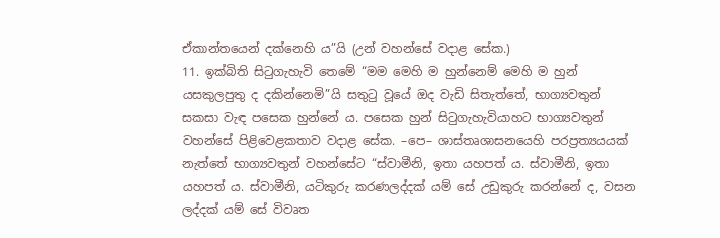ඒකාන්තයෙන් දක්නෙහි ය”යි (උන් වහන්සේ වදාළ සේක.)
11. ඉක්බිති සිටුගැහැවි තෙමේ “මම මෙහි ම හුන්නෙම් මෙහි ම හුන් යසකුලපුතු ද දකින්නෙමි”යි සතුටු වූයේ ඔද වැඩි සිතැත්තේ, භාග්‍යවතුන් සකසා වැඳ පසෙක හුන්නේ ය. පසෙක හුන් සිටුගැහැවියාහට භාග්‍යවතුන් වහන්සේ පිළිවෙළකතාව වදාළ සේක. –පෙ– ශාස්තෘශාසනයෙහි පරප්‍රත්‍යයයක් නැත්තේ භාග්‍යවතුන් වහන්සේට “ස්වාමීනි, ඉතා යහපත් ය. ස්වාමීනි, ඉතා යහපත් ය. ස්වාමීනි, යටිකුරු කරණලද්දක් යම් සේ උඩුකුරු කරන්නේ ද, වසන ලද්දක් යම් සේ විවෘත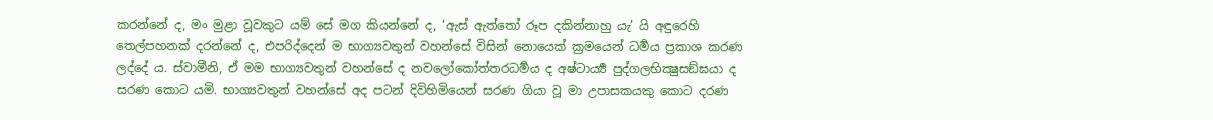කරන්නේ ද, මං මුළා වූවකුට යම් සේ මග කියන්නේ ද, ‘ඇස් ඇත්තෝ රූප දකින්නාහු යැ’ යි අඳුරෙහි තෙල්පහනක් දරන්නේ ද, එපරිද්දෙන් ම භාග්‍යවතුන් වහන්සේ විසින් නොයෙක් ක්‍රමයෙන් ධර්‍මය ප්‍රකාශ කරණ ලද්දේ ය. ස්වාමීනි, ඒ මම භාග්‍යවතුන් වහන්සේ ද නවලෝකෝත්තරධර්‍මය ද අෂ්ටාර්‍ය්‍ය පුද්ගලභික්‍ෂුසඞ්ඝයා ද සරණ කොට යමි. භාග්‍යවතුන් වහන්සේ අද පටන් දිවිහිමියෙන් සරණ ගියා වූ මා උපාසකයකු කොට දරණ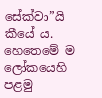සේක්වා”යි කීයේ ය. හෙතෙමේ ම ලෝකයෙහි පළමු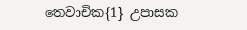තෙවාචික{1} උපාසක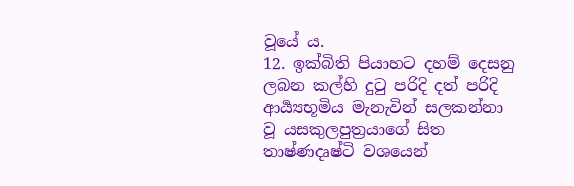වූයේ ය.
12. ඉක්බිති පියාහට දහම් දෙසනු ලබන කල්හි දුටු පරිදි දත් පරිදි ආර්‍ය්‍යභූමිය මැනැවින් සලකන්නා වූ යසකුලපුත්‍රයාගේ සිත තාෂ්ණදෘෂ්ටි වශයෙන්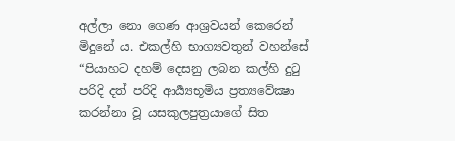අල්ලා නො ගෙණ ආශ්‍රවයන් කෙරෙන් මිදුනේ ය. එකල්හි භාග්‍යවතුන් වහන්සේ “පියාහට දහම් දෙසනු ලබන කල්හි දුටු පරිදි දත් පරිදි ආර්‍ය්‍යභූමිය ප්‍රත්‍යවේක්‍ෂා කරන්නා වූ යසකුලපුත්‍රයාගේ සිත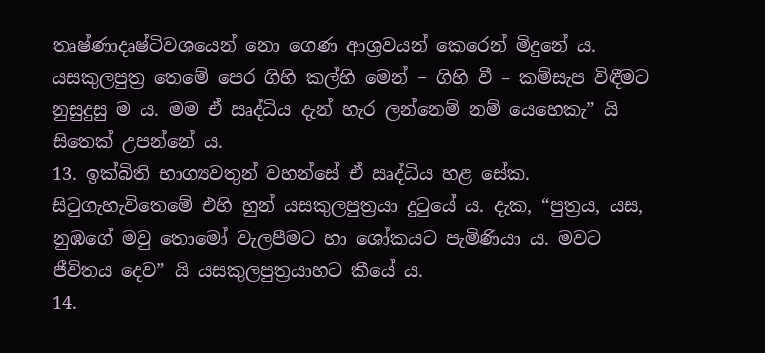තෘෂ්ණාදෘෂ්ටිවශයෙන් නො ගෙණ ආශ්‍රවයන් කෙරෙන් මිදුනේ ය. යසකුලපුත්‍ර තෙමේ පෙර ගිහි කල්හි මෙන් − ගිහි වී – කම්සැප විඳීමට නුසුදුසු ම ය. මම ඒ ඍද්ධිය දැන් හැර ලන්නෙම් නම් යෙහෙකැ” යි සිතෙක් උපන්නේ ය.
13. ඉක්බිති භාග්‍යවතුන් වහන්සේ ඒ ඍද්ධිය හළ සේක. සිටුගැහැවිතෙමේ එහි හුන් යසකුලපුත්‍රයා දුටුයේ ය. දැක, “පුත්‍රය, යස, නුඹගේ මවු තොමෝ වැලපීමට හා ශෝකයට පැමිණියා ය. මවට ජීවිතය දෙව” යි යසකුලපුත්‍රයාහට කීයේ ය.
14.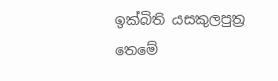ඉක්බිති යසකුලපුත්‍ර තෙමේ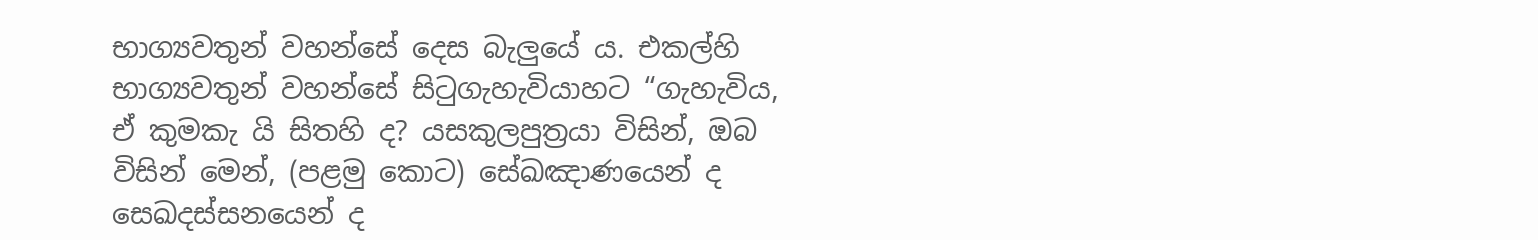භාග්‍යවතුන් වහන්සේ දෙස බැලුයේ ය. එකල්හි භාග්‍යවතුන් වහන්සේ සිටුගැහැවියාහට “ගැහැවිය, ඒ කුමකැ යි සිතහි ද? යසකුලපුත්‍රයා විසින්, ඔබ විසින් මෙන්, (පළමු කොට) සේඛඤාණයෙන් ද සෙඛදස්සනයෙන් ද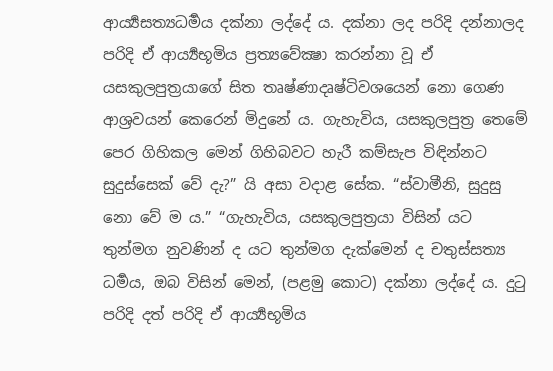ආර්‍ය්‍යසත්‍යධර්‍මය දක්නා ලද්දේ ය. දක්නා ලද පරිදි දන්නාලද පරිදි ඒ ආර්‍ය්‍යභූමිය ප්‍රත්‍යවේක්‍ෂා කරන්නා වූ ඒ යසකුලපුත්‍රයාගේ සිත තෘෂ්ණාදෘෂ්ටිවශයෙන් නො ගෙණ ආශ්‍රවයන් කෙරෙන් මිදුනේ ය. ගැහැවිය, යසකුලපුත්‍ර තෙමේ පෙර ගිහිකල මෙන් ගිහිබවට හැරී කම්සැප විඳින්නට සුදුස්සෙක් වේ දැ?” යි අසා වදාළ සේක. “ස්වාමීනි, සුදුසු නො වේ ම ය.” “ගැහැවිය, යසකුලපුත්‍රයා විසින් යට තුන්මග නුවණින් ද යට තුන්මග දැක්මෙන් ද චතුස්සත්‍ය ධර්‍මය, ඔබ විසින් මෙන්, (පළමු කොට) දක්නා ලද්දේ ය. දුටු පරිදි දත් පරිදි ඒ ආර්‍ය්‍යභූමිය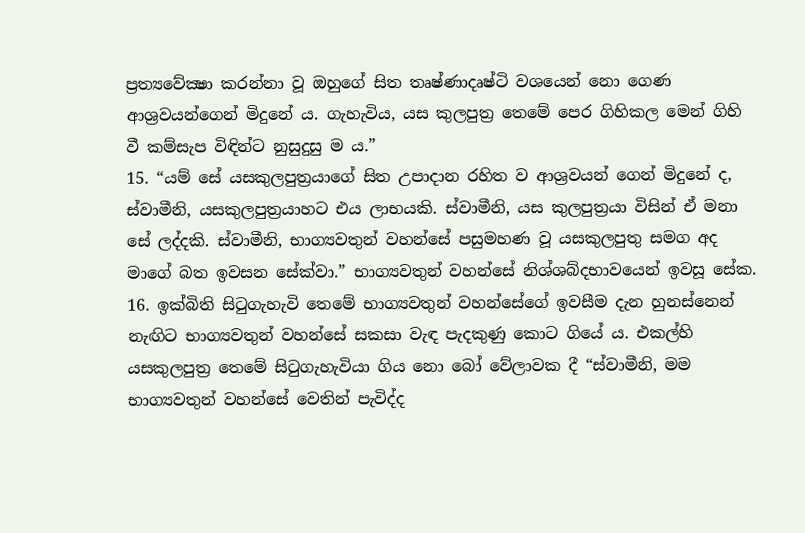ප්‍රත්‍යවේක්‍ෂා කරන්නා වූ ඔහුගේ සිත තෘෂ්ණාදෘෂ්ටි වශයෙන් නො ගෙණ ආශ්‍රවයන්ගෙන් මිදුනේ ය. ගැහැවිය, යස කුලපුත්‍ර තෙමේ පෙර ගිහිකල මෙන් ගිහි වී කම්සැප විඳින්ට නුසුදුසු ම ය.”
15. “යම් සේ යසකුලපුත්‍රයාගේ සිත උපාදාන රහිත ව ආශ්‍රවයන් ගෙන් මිදුනේ ද, ස්වාමීනි, යසකුලපුත්‍රයාහට එය ලාභයකි. ස්වාමීනි, යස කුලපුත්‍රයා විසින් ඒ මනා සේ ලද්දකි. ස්වාමීනි, භාග්‍යවතුන් වහන්සේ පසුමහණ වූ යසකුලපුතු සමග අද මාගේ බත ඉවසන සේක්වා.” භාග්‍යවතුන් වහන්සේ නිශ්ශබ්දභාවයෙන් ඉවසූ සේක.
16. ඉක්බිති සිටුගැහැවි තෙමේ භාග්‍යවතුන් වහන්සේගේ ඉවසීම දැන හුනස්නෙන් නැඟිට භාග්‍යවතුන් වහන්සේ සකසා වැඳ පැදකුණු කොට ගියේ ය. එකල්හි යසකුලපුත්‍ර තෙමේ සිටුගැහැවියා ගිය නො බෝ වේලාවක දී “ස්වාමීනි, මම භාග්‍යවතුන් වහන්සේ වෙතින් පැවිද්ද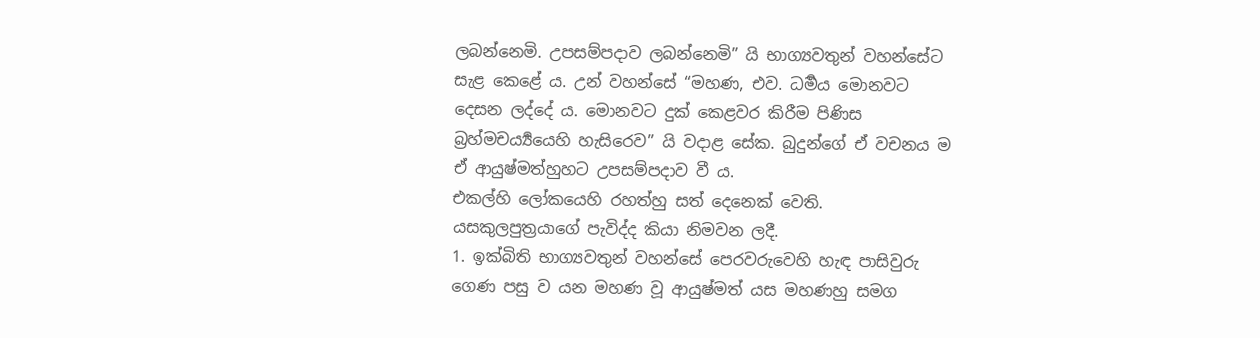ලබන්නෙමි. උපසම්පදාව ලබන්නෙමි” යි භාග්‍යවතුන් වහන්සේට සැළ කෙළේ ය. උන් වහන්සේ “මහණ, එව. ධර්‍මය මොනවට දෙසන ලද්දේ ය. මොනවට දුක් කෙළවර කිරීම පිණිස බ්‍රහ්මචර්‍ය්‍යයෙහි හැසිරෙව” යි වදාළ සේක. බුදුන්ගේ ඒ වචනය ම ඒ ආයුෂ්මත්හුහට උපසම්පදාව වී ය.
එකල්හි ලෝකයෙහි රහත්හු සත් දෙනෙක් වෙති.
යසකුලපුත්‍රයාගේ පැවිද්ද කියා නිමවන ලදී.
1. ඉක්බිති භාග්‍යවතුන් වහන්සේ පෙරවරුවෙහි හැඳ පාසිවුරු ගෙණ පසු ව යන මහණ වූ ආයුෂ්මත් යස මහණහු සමග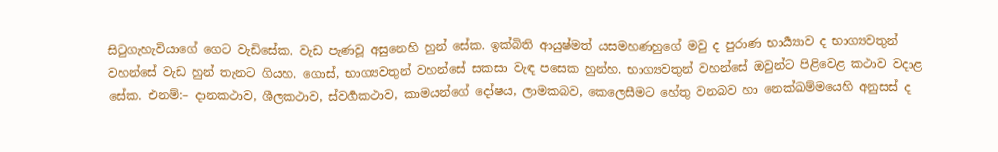සිටුගැහැවියාගේ ගෙට වැඩිසේක. වැඩ පැණවූ අසුනෙහි හුන් සේක. ඉක්බිති ආයුෂ්මත් යසමහණහුගේ මවු ද පුරාණ භාර්‍ය්‍යාව ද භාග්‍යවතුන් වහන්සේ වැඩ හුන් තැනට ගියහ. ගොස්, භාග්‍යවතුන් වහන්සේ සකසා වැඳ පසෙක හුන්හ. භාග්‍යවතුන් වහන්සේ ඔවුන්ට පිළිවෙළ කථාව වදාළ සේක. එනම්:– දානකථාව, ශීලකථාව, ස්වර්‍ගකථාව, කාමයන්ගේ දෝෂය, ලාමකබව, කෙලෙසීමට හේතු වනබව හා නෙක්ඛම්මයෙහි අනුසස් ද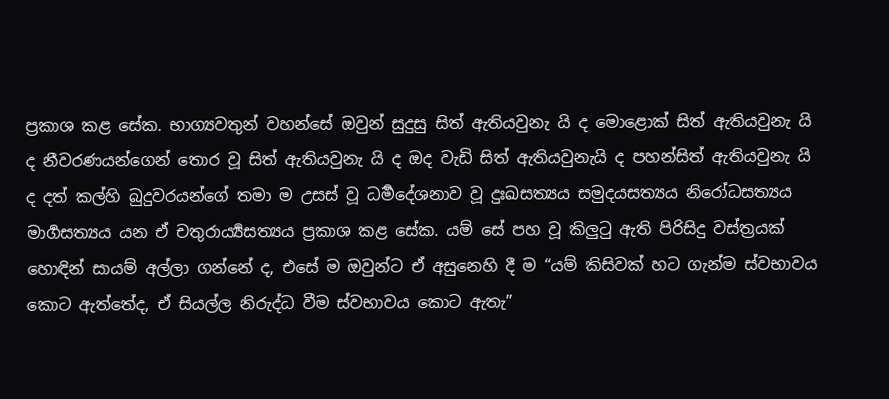ප්‍රකාශ කළ සේක. භාග්‍යවතුන් වහන්සේ ඔවුන් සුදුසු සිත් ඇතියවුනැ යි ද මොළොක් සිත් ඇතියවුනැ යි ද නීවරණයන්ගෙන් තොර වූ සිත් ඇතියවුනැ යි ද ඔද වැඩි සිත් ඇතියවුනැයි ද පහන්සිත් ඇතියවුනැ යි ද දත් කල්හි බුදුවරයන්ගේ තමා ම උසස් වූ ධර්‍මදේශනාව වූ දුඃඛසත්‍යය සමුදයසත්‍යය නිරෝධසත්‍යය මාර්‍ගසත්‍යය යන ඒ චතුරාර්‍ය්‍යසත්‍යය ප්‍රකාශ කළ සේක. යම් සේ පහ වූ කිලුටු ඇති පිරිසිදු වස්ත්‍රයක් හොඳින් සායම් අල්ලා ගන්නේ ද, එසේ ම ඔවුන්ට ඒ අසුනෙහි දී ම “යම් කිසිවක් හට ගැන්ම ස්වභාවය කොට ඇත්තේද, ඒ සියල්ල නිරුද්ධ වීම ස්වභාවය කොට ඇතැ”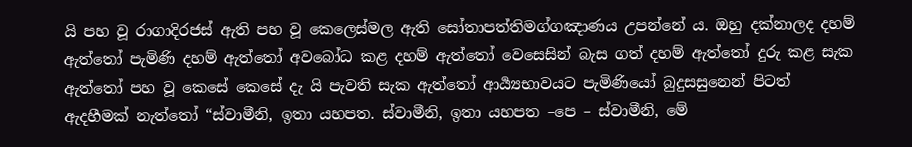යි පහ වූ රාගාදිරජස් ඇති පහ වූ කෙලෙස්මල ඇති සෝතාපත්තිමග්ගඤාණය උපන්නේ ය. ඔහු දක්නාලද දහම් ඇත්තෝ පැමිණි දහම් ඇත්තෝ අවබෝධ කළ දහම් ඇත්තෝ වෙසෙසින් බැස ගත් දහම් ඇත්තෝ දුරු කළ සැක ඇත්තෝ පහ වූ කෙසේ කෙසේ දැ යි පැවති සැක ඇත්තෝ ආර්‍ය්‍යභාවයට පැමිණියෝ බුදුසසුනෙන් පිටත් ඇදහීමක් නැත්තෝ “ස්වාමීනි, ඉතා යහපත. ස්වාමීනි, ඉතා යහපත –පෙ – ස්වාමීනි, මේ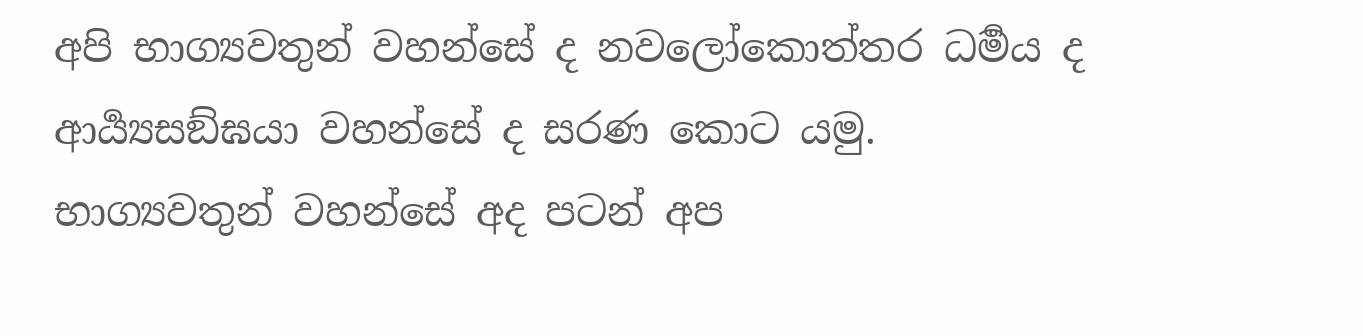අපි භාග්‍යවතුන් වහන්සේ ද නවලෝකොත්තර ධර්‍මය ද ආර්‍ය්‍යසඞ්ඝයා වහන්සේ ද සරණ කොට යමු. භාග්‍යවතුන් වහන්සේ අද පටන් අප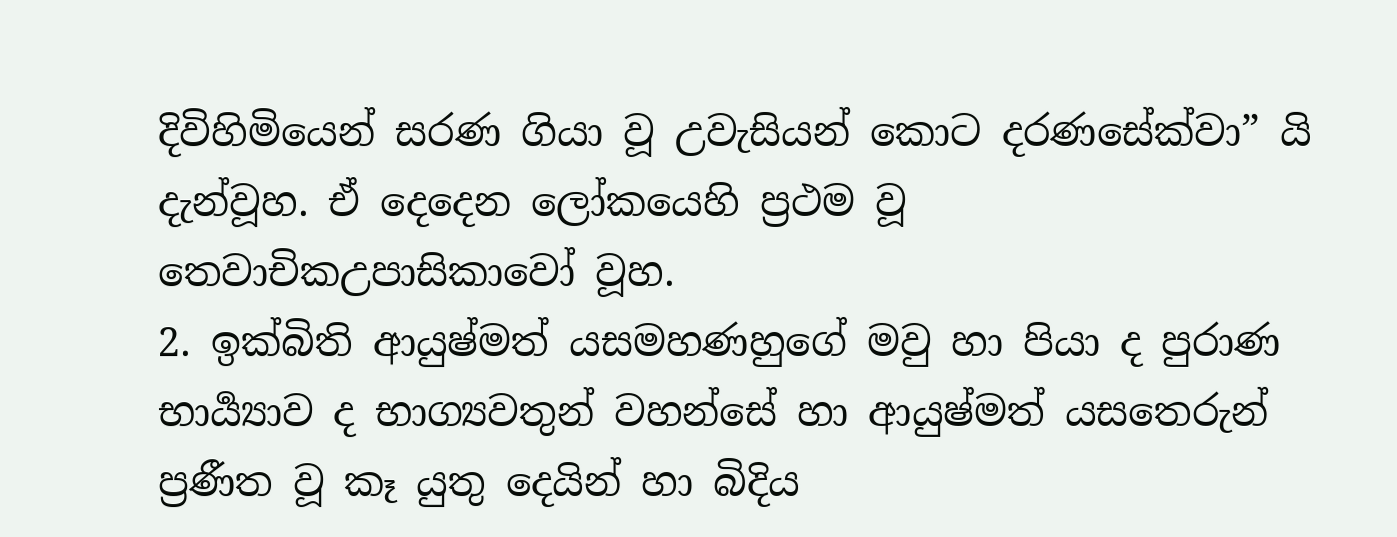දිවිහිමියෙන් සරණ ගියා වූ උවැසියන් කොට දරණසේක්වා” යි දැන්වූහ. ඒ දෙදෙන ලෝකයෙහි ප්‍රථම වූ තෙවාචිකඋපාසිකාවෝ වූහ.
2. ඉක්බිති ආයුෂ්මත් යසමහණහුගේ මවු හා පියා ද පුරාණ භාර්‍ය්‍යාව ද භාග්‍යවතුන් වහන්සේ හා ආයුෂ්මත් යසතෙරුන් ප්‍රණීත වූ කෑ යුතු දෙයින් හා බිදිය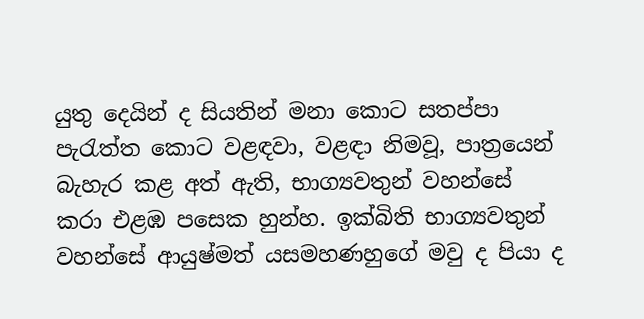යුතු දෙයින් ද සියතින් මනා කොට සතප්පා පැරැත්ත කොට වළඳවා, වළඳා නිමවූ, පාත්‍රයෙන් බැහැර කළ අත් ඇති, භාග්‍යවතුන් වහන්සේ කරා එළඹ පසෙක හුන්හ. ඉක්බිති භාග්‍යවතුන් වහන්සේ ආයුෂ්මත් යසමහණහුගේ මවු ද පියා ද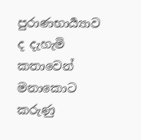පුරාණභාර්‍ය්‍යාව ද දැහැමි කතාවෙන් මනාකොට කරුණු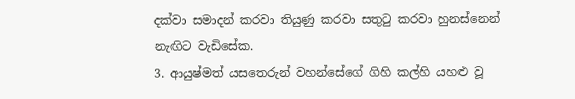දක්වා සමාදන් කරවා තියුණු කරවා සතුටු කරවා හුනස්නෙන් නැඟිට වැඩිසේක.
3. ආයුෂ්මත් යසතෙරුන් වහන්සේගේ ගිහි කල්හි යහළු වූ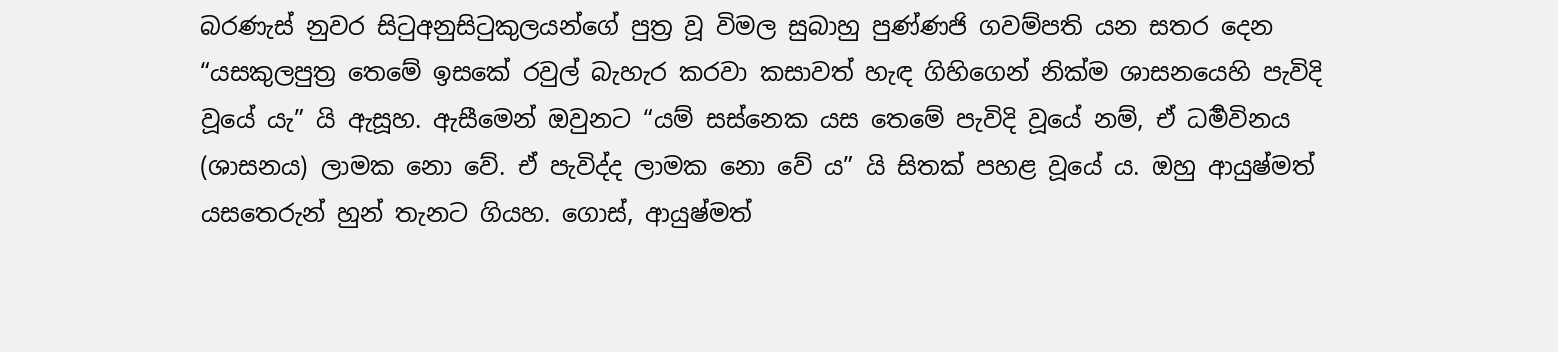බරණැස් නුවර සිටුඅනුසිටුකුලයන්ගේ පුත්‍ර වූ විමල සුබාහු පුණ්ණජි ගවම්පති යන සතර දෙන “යසකුලපුත්‍ර තෙමේ ඉසකේ රවුල් බැහැර කරවා කසාවත් හැඳ ගිහිගෙන් නික්ම ශාසනයෙහි පැවිදි වූයේ යැ” යි ඇසූහ. ඇසීමෙන් ඔවුනට “යම් සස්නෙක යස තෙමේ පැවිදි වූයේ නම්, ඒ ධර්‍මවිනය (ශාසනය) ලාමක නො වේ. ඒ පැවිද්ද ලාමක නො වේ ය” යි සිතක් පහළ වූයේ ය. ඔහු ආයුෂ්මත් යසතෙරුන් හුන් තැනට ගියහ. ගොස්, ආයුෂ්මත්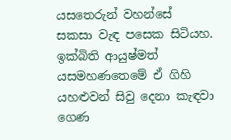යසතෙරුන් වහන්සේ සකසා වැඳ පසෙක සිටියහ. ඉක්බිති ආයුෂ්මත් යසමහණතෙමේ ඒ ගිහි යහළුවන් සිවු දෙනා කැඳවා ගෙණ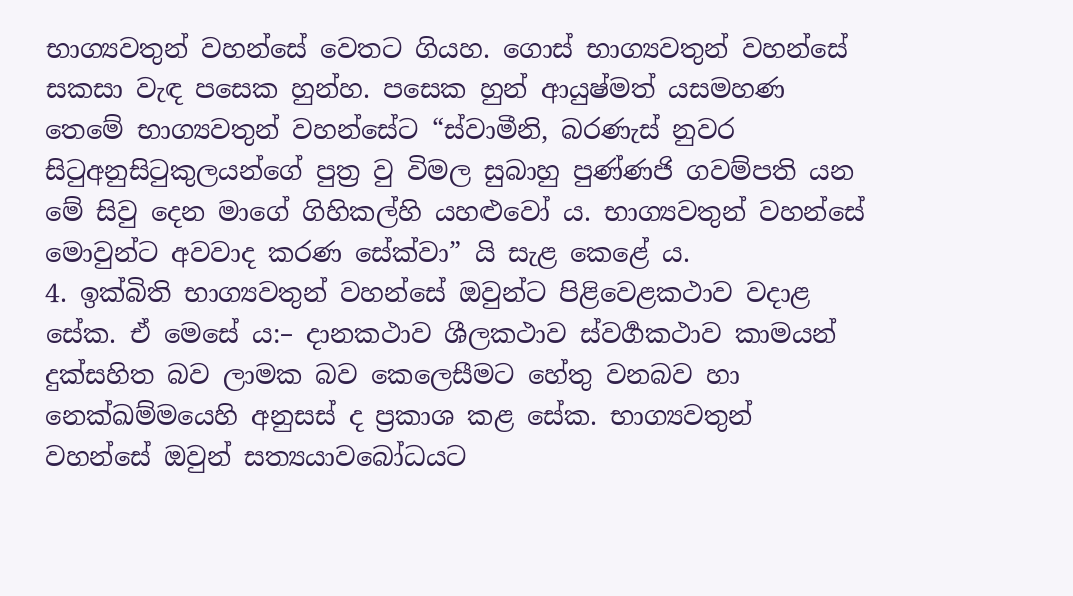භාග්‍යවතුන් වහන්සේ වෙතට ගියහ. ගොස් භාග්‍යවතුන් වහන්සේ සකසා වැඳ පසෙක හුන්හ. පසෙක හුන් ආයුෂ්මත් යසමහණ තෙමේ භාග්‍යවතුන් වහන්සේට “ස්වාමීනි, බරණැස් නුවර සිටුඅනුසිටුකුලයන්ගේ පුත්‍ර වු විමල සුබාහු පුණ්ණජි ගවම්පති යන මේ සිවු දෙන මාගේ ගිහිකල්හි යහළුවෝ ය. භාග්‍යවතුන් වහන්සේ මොවුන්ට අවවාද කරණ සේක්වා” යි සැළ කෙළේ ය.
4. ඉක්බිති භාග්‍යවතුන් වහන්සේ ඔවුන්ට පිළිවෙළකථාව වදාළ සේක. ඒ මෙසේ ය:– දානකථාව ශීලකථාව ස්වර්‍ගකථාව කාමයන් දුක්සහිත බව ලාමක බව කෙලෙසීමට හේතු වනබව හා නෙක්ඛම්මයෙහි අනුසස් ද ප්‍රකාශ කළ සේක. භාග්‍යවතුන් වහන්සේ ඔවුන් සත්‍යයාවබෝධයට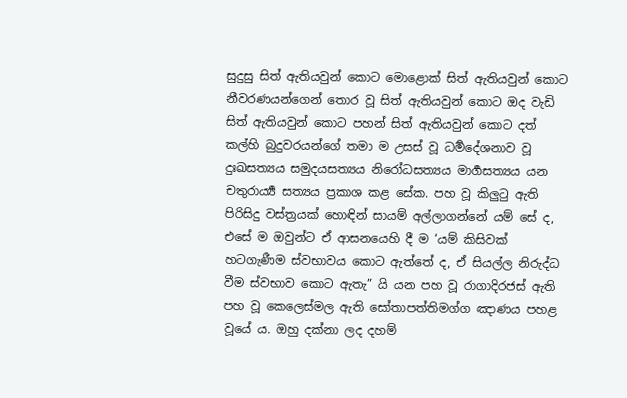සුදුසු සිත් ඇතියවුන් කොට මොළොක් සිත් ඇතියවුන් කොට නීවරණයන්ගෙන් තොර වූ සිත් ඇතියවුන් කොට ඔද වැඩි සිත් ඇතියවුන් කොට පහන් සිත් ඇතියවුන් කොට දත් කල්හි බුදුවරයන්ගේ තමා ම උසස් වූ ධර්‍මදේශනාව වූ දුඃඛසත්‍යය සමුදයසත්‍යය නිරෝධසත්‍යය මාර්‍ගසත්‍යය යන චතුරාර්‍ය්‍ය සත්‍යය ප්‍රකාශ කළ සේක. පහ වූ කිලුටු ඇති පිරිසිදු වස්ත්‍රයක් හොඳින් සායම් අල්ලාගන්නේ යම් සේ ද, එසේ ම ඔවුන්ට ඒ ආසනයෙහි දී ම ‘යම් කිසිවක් හටගැණීම ස්වභාවය කොට ඇත්තේ ද, ඒ සියල්ල නිරුද්ධ වීම ස්වභාව කොට ඇතැ” යි යන පහ වූ රාගාදිරජස් ඇති පහ වූ කෙලෙස්මල ඇති සෝතාපත්තිමග්ග ඤාණය පහළ වූයේ ය. ඔහු දක්නා ලද දහම්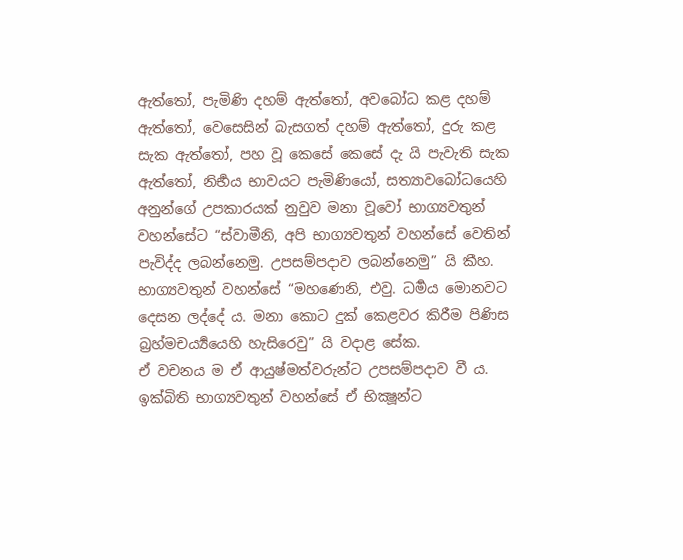ඇත්තෝ, පැමිණි දහම් ඇත්තෝ, අවබෝධ කළ දහම් ඇත්තෝ, වෙසෙසින් බැසගත් දහම් ඇත්තෝ, දුරු කළ සැක ඇත්තෝ, පහ වූ කෙසේ කෙසේ දැ යි පැවැති සැක ඇත්තෝ, නිර්‍භය භාවයට පැමිණියෝ, සත්‍යාවබෝධයෙහි අනුන්ගේ උපකාරයක් නුවුව මනා වූවෝ භාග්‍යවතුන් වහන්සේට “ස්වාමීනි, අපි භාග්‍යවතුන් වහන්සේ වෙතින් පැවිද්ද ලබන්නෙමු. උපසම්පදාව ලබන්නෙමු” යි කීහ.
භාග්‍යවතුන් වහන්සේ “මහණෙනි, එවු. ධර්‍මය මොනවට දෙසන ලද්දේ ය. මනා කොට දුක් කෙළවර කිරීම පිණිස බ්‍රහ්මචර්‍ය්‍යයෙහි හැසිරෙවු” යි වදාළ සේක.
ඒ වචනය ම ඒ ආයුෂ්මත්වරුන්ට උපසම්පදාව වී ය. ඉක්බිති භාග්‍යවතුන් වහන්සේ ඒ භික්‍ෂූන්ට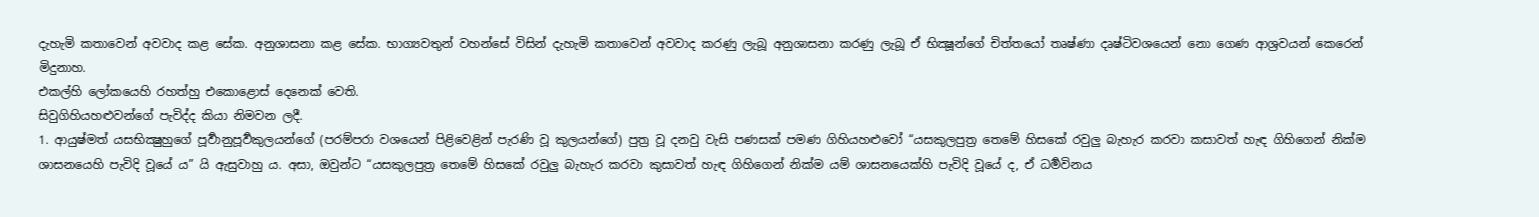දැහැමි කතාවෙන් අවවාද කළ සේක. අනුශාසනා කළ සේක. භාග්‍යවතුන් වහන්සේ විසින් දැහැමි කතාවෙන් අවවාද කරණු ලැබූ අනුශාසනා කරණු ලැබූ ඒ භික්‍ෂූන්ගේ චිත්තයෝ තෘෂ්ණා දෘෂ්ටිවශයෙන් නො ගෙණ ආශ්‍රවයන් කෙරෙන් මිදුනාහ.
එකල්හි ලෝකයෙහි රහත්හු එකොළොස් දෙනෙක් වෙති.
සිවුගිහියහළුවන්ගේ පැවිද්ද කියා නිමවන ලදී.
1. ආයුෂ්මත් යසභික්‍ෂුහුගේ පූර්‍වානුපූර්‍වකුලයන්ගේ (පරම්පරා වශයෙන් පිළිවෙළින් පැරණි වූ කුලයන්ගේ) පුත්‍ර වූ දනවු වැසි පණසක් පමණ ගිහියහළුවෝ “යසකුලපුත්‍ර තෙමේ හිසකේ රවුලු බැහැර කරවා කසාවත් හැඳ ගිහිගෙන් නික්ම ශාසනයෙහි පැවිදි වූයේ ය” යි ඇසුවාහු ය. අසා, ඔවුන්ට “යසකුලපුත්‍ර තෙමේ හිසකේ රවුලු බැහැර කරවා කුසාවත් හැඳ ගිහිගෙන් නික්ම යම් ශාසනයෙක්හි පැවිදි වූයේ ද, ඒ ධර්‍මවිනය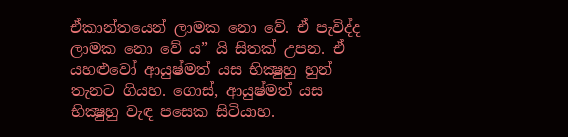ඒකාන්තයෙන් ලාමක නො වේ. ඒ පැවිද්ද ලාමක නො වේ ය” යි සිතක් උපන. ඒ යහළුවෝ ආයුෂ්මත් යස භික්‍ෂුහු හුන් තැනට ගියහ. ගොස්, ආයුෂ්මත් යස භික්‍ෂුහු වැඳ පසෙක සිටියාහ.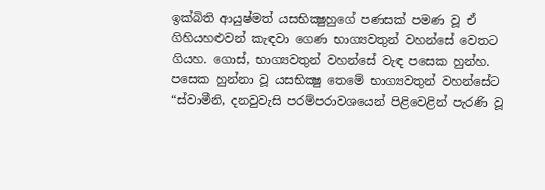ඉක්බිති ආයුෂ්මත් යසභික්‍ෂුහුගේ පණසක් පමණ වූ ඒ ගිහියහළුවන් කැඳවා ගෙණ භාග්‍යවතුන් වහන්සේ වෙතට ගියහ. ගොස්, භාග්‍යවතුන් වහන්සේ වැඳ පසෙක හුන්හ. පසෙක හුන්නා වූ යසභික්‍ෂු තෙමේ භාග්‍යවතුන් වහන්සේට “ස්වාමීනි, දනවුවැසි පරම්පරාවශයෙන් පිළිවෙළින් පැරණි වූ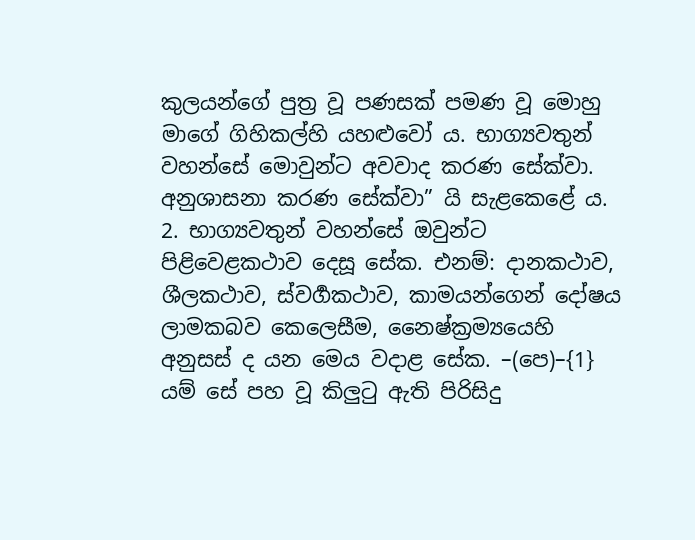කුලයන්ගේ පුත්‍ර වූ පණසක් පමණ වූ මොහු මාගේ ගිහිකල්හි යහළුවෝ ය. භාග්‍යවතුන් වහන්සේ මොවුන්ට අවවාද කරණ සේක්වා. අනුශාසනා කරණ සේක්වා” යි සැළකෙළේ ය.
2. භාග්‍යවතුන් වහන්සේ ඔවුන්ට පිළිවෙළකථාව දෙසූ සේක. එනම්: දානකථාව, ශීලකථාව, ස්වර්‍ගකථාව, කාමයන්ගෙන් දෝෂය ලාමකබව කෙලෙසීම, නෛෂ්ක්‍රම්‍යයෙහි අනුසස් ද යන මෙය වදාළ සේක. –(පෙ)–{1} යම් සේ පහ වූ කිලුටු ඇති පිරිසිදු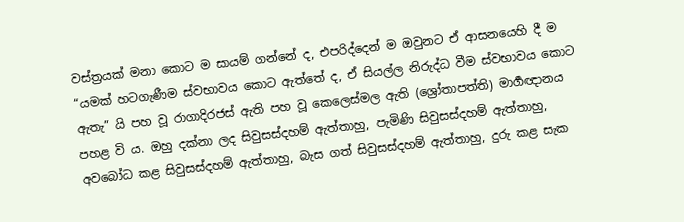වස්ත්‍රයක් මනා කොට ම සායම් ගන්නේ ද, එපරිද්දෙන් ම ඔවුනට ඒ ආසනයෙහි දී ම “යමක් හටගැණීම ස්වභාවය කොට ඇත්තේ ද, ඒ සියල්ල නිරුද්ධ වීම ස්වභාවය කොට ඇතැ” යි පහ වූ රාගාදිරජස් ඇති පහ වූ කෙලෙස්මල ඇති (ශ්‍රෝතාපත්ති) මාර්‍ගඥානය පහළ වි ය. ඔහු දක්නා ලද සිවුසස්දහම් ඇත්තාහු, පැමිණි සිවුසස්දහම් ඇත්තාහු, අවබෝධ කළ සිවුසස්දහම් ඇත්තාහු, බැස ගත් සිවුසස්දහම් ඇත්තාහු, දුරු කළ සැක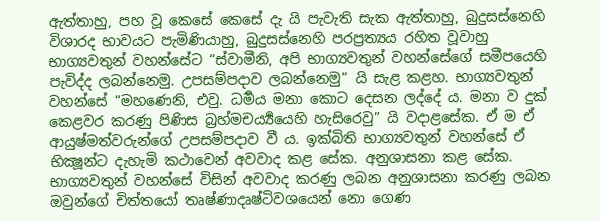ඇත්තාහු, පහ වූ කෙසේ කෙසේ දැ යි පැවැති සැක ඇත්තාහු, බුදුසස්නෙහි විශාරද භාවයට පැමිණියාහු, බුදුසස්නෙහි පරප්‍රත්‍යය රහිත වූවාහු භාග්‍යවතුන් වහන්සේට “ස්වාමීනි, අපි භාග්‍යවතුන් වහන්සේගේ සමීපයෙහි පැවිද්ද ලබන්නෙමු. උපසම්පදාව ලබන්නෙමු” යි සැළ කළහ. භාග්‍යවතුන් වහන්සේ “මහණෙනි, එවු. ධර්‍මය මනා කොට දෙසන ලද්දේ ය. මනා ව දුක් කෙළවර කරණු පිණිස බ්‍රහ්මචර්‍ය්‍යයෙහි හැසිරෙවු” යි වදාළසේක. ඒ ම ඒ ආයුෂ්මත්වරුන්ගේ උපසම්පදාව වී ය. ඉක්බිති භාග්‍යවතුන් වහන්සේ ඒ භික්‍ෂූන්ට දැහැමි කථාවෙන් අවවාද කළ සේක. අනුශාසනා කළ සේක. භාග්‍යවතුන් වහන්සේ විසින් අවවාද කරණු ලබන අනුශාසනා කරණු ලබන ඔවුන්ගේ චිත්තයෝ තෘෂ්ණාදෘෂ්ටිවශයෙන් නො ගෙණ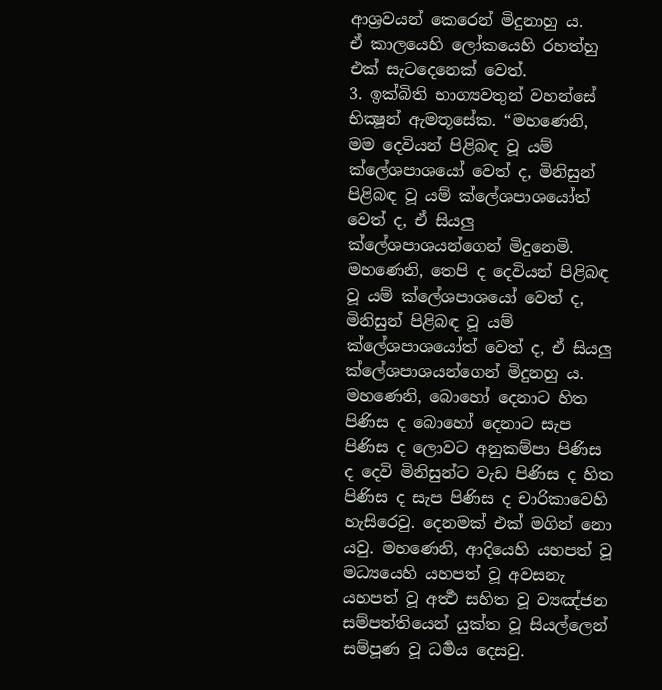ආශ්‍රවයන් කෙරෙන් මිදුනාහු ය.
ඒ කාලයෙහි ලෝකයෙහි රහත්හු එක් සැටදෙනෙක් වෙත්.
3. ඉක්බිති භාග්‍යවතුන් වහන්සේ භික්‍ෂූන් ඇමතූසේක. “මහණෙනි, මම දෙවියන් පිළිබඳ වූ යම් ක්ලේශපාශයෝ වෙත් ද, මිනිසුන් පිළිබඳ වූ යම් ක්ලේශපාශයෝත් වෙත් ද, ඒ සියලු ක්ලේශපාශයන්ගෙන් මිදුනෙමි. මහණෙනි, තෙපි ද දෙවියන් පිළිබඳ වූ යම් ක්ලේශපාශයෝ වෙත් ද, මිනිසුන් පිළිබඳ වූ යම් ක්ලේශපාශයෝත් වෙත් ද, ඒ සියලු ක්ලේශපාශයන්ගෙන් මිදුනහු ය. මහණෙනි, බොහෝ දෙනාට හිත පිණිස ද බොහෝ දෙනාට සැප පිණිස ද ලොවට අනුකම්පා පිණිස ද දෙවි මිනිසුන්ට වැඩ පිණිස ද හිත පිණිස ද සැප පිණිස ද චාරිකාවෙහි හැසිරෙවු. දෙනමක් එක් මගින් නො යවු. මහණෙනි, ආදියෙහි යහපත් වූ මධ්‍යයෙහි යහපත් වූ අවසනැ යහපත් වූ අර්‍ත්‍ථ සහිත වූ ව්‍යඤ්ජන සම්පත්තියෙන් යුක්ත වූ සියල්ලෙන් සම්පූණ වූ ධර්‍මය දෙසවු.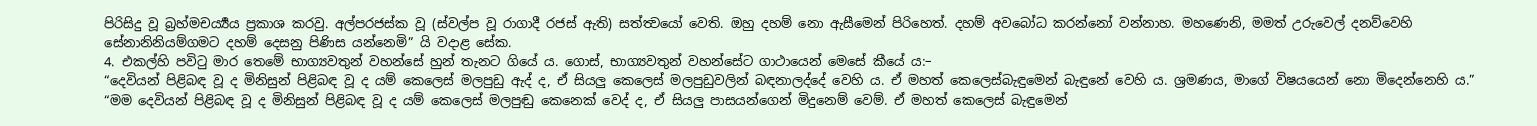පිරිසිදු වූ බ්‍රහ්මචර්‍ය්‍යය ප්‍රකාශ කරවු. අල්පරජස්ක වූ (ස්වල්ප වූ රාගාදී රජස් ඇති) සත්ත්‍වයෝ වෙති. ඔහු දහම් නො ඇසීමෙන් පිරිහෙත්. දහම් අවබෝධ කරන්නෝ වන්නාහ. මහණෙනි, මමත් උරුවෙල් දනව්වෙහි සේනානිනියම්ගමට දහම් දෙසනු පිණිස යන්නෙමි” යි වදාළ සේක.
4. එකල්හි පවිටු මාර තෙමේ භාග්‍යවතුන් වහන්සේ හුන් තැනට ගියේ ය. ගොස්, භාග්‍යවතුන් වහන්සේට ගාථායෙන් මෙසේ කීයේ ය:–
“දෙවියන් පිළිබඳ වූ ද මිනිසුන් පිළිබඳ වූ ද යම් කෙලෙස් මලපුඩු ඇද් ද, ඒ සියලු කෙලෙස් මලපුඩුවලින් බඳනාලද්දේ වෙහි ය. ඒ මහත් කෙලෙස්බැඳුමෙන් බැඳුනේ වෙහි ය. ශ්‍රමණය, මාගේ විෂයයෙන් නො මිදෙන්නෙහි ය.”
“මම දෙවියන් පිළිබඳ වූ ද මිනිසුන් පිළිබඳ වූ ද යම් කෙලෙස් මලපුඬු කෙනෙක් වෙද් ද, ඒ සියලු පාසයන්ගෙන් මිදුනෙම් වෙම්. ඒ මහත් කෙලෙස් බැඳුමෙන්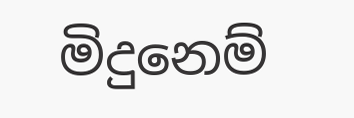මිදුනෙම්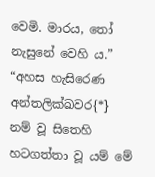වෙමි. මාරය, තෝ නැසුනේ වෙහි ය.”
“අහස හැසිරෙණ අන්තලික්ඛවර{*} නම් වූ සිතෙහි හටගත්තා වූ යම් මේ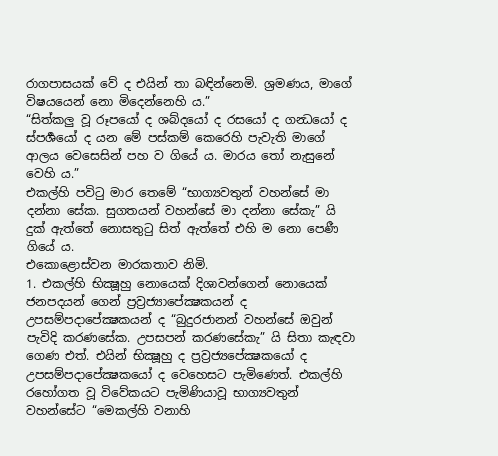රාගපාසයක් වේ ද එයින් තා බඳින්නෙමි. ශ්‍රමණය, මාගේ විෂයයෙන් නො මිදෙන්නෙහි ය.”
“සිත්කලු වූ රූපයෝ ද ශබ්දයෝ ද රසයෝ ද ගන්‍ධයෝ ද ස්පර්‍ශයෝ ද යන මේ පස්කම් කෙරෙහි පැවැති මාගේ ආලය වෙසෙසින් පහ ව ගියේ ය. මාරය තෝ නැසුනේ වෙහි ය.”
එකල්හි පවිටු මාර තෙමේ “භාග්‍යවතුන් වහන්සේ මා දන්නා සේක. සුගතයන් වහන්සේ මා දන්නා සේකැ” යි දුක් ඇත්තේ නොසතුටු සිත් ඇත්තේ එහි ම නො පෙණී ගියේ ය.
එකොළොස්වන මාරකතාව නිමි.
1. එකල්හි භික්‍ෂූහු නොයෙක් දිශාවන්ගෙන් නොයෙක් ජනපදයන් ගෙන් ප්‍රව්‍රජ්‍යාපේක්‍ෂකයන් ද උපසම්පදාපේක්‍ෂකයන් ද “බුදුරජානන් වහන්සේ ඔවුන් පැවිදි කරණසේක. උපසපන් කරණසේකැ” යි සිතා කැඳවා ගෙණ එත්. එයින් භික්‍ෂූහු ද ප්‍රව්‍රජ්‍යපේක්‍ෂකයෝ ද උපසම්පදාපේක්‍ෂකයෝ ද වෙහෙසට පැමිණෙත්. එකල්හි රහෝගත වූ විවේකයට පැමිණියාවූ භාග්‍යවතුන් වහන්සේට “මෙකල්හි වනාහි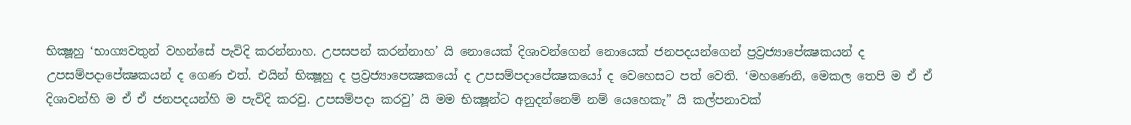භික්‍ෂූහු ‘භාග්‍යවතුන් වහන්සේ පැවිදි කරන්නාහ. උපසපන් කරන්නාහ’ යි නොයෙක් දිශාවන්ගෙන් නොයෙක් ජනපදයන්ගෙන් ප්‍රව්‍රජ්‍යාපේක්‍ෂකයන් ද උපසම්පදාපේක්‍ෂකයන් ද ගෙණ එත්. එයින් භික්‍ෂූහු ද ප්‍රව්‍රජ්‍යාපෙක්‍ෂකයෝ ද උපසම්පදාපේක්‍ෂකයෝ ද වෙහෙසට පත් වෙති. ‘මහණෙනි, මෙකල තෙපි ම ඒ ඒ දිශාවන්හි ම ඒ ඒ ජනපදයන්හි ම පැවිදි කරවු. උපසම්පදා කරවු’ යි මම භික්‍ෂූන්ට අනුදන්නෙම් නම් යෙහෙකැ” යි කල්පනාවක්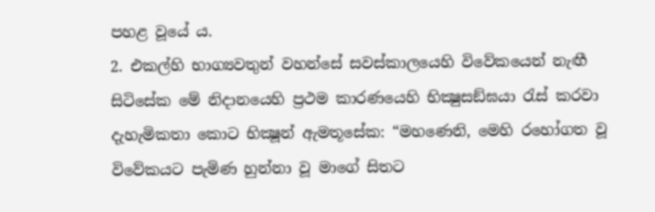පහළ වූයේ ය.
2. එකල්හි භාග්‍යවතුන් වහන්සේ සවස්කාලයෙහි විවේකයෙන් නැඟී සිටිසේක මේ නිදානයෙහි ප්‍රථම කාරණයෙහි භික්‍ෂුසඞ්ඝයා රැස් කරවා දැහැමිකතා කොට භික්‍ෂූන් ඇමතූසේක: “මහණෙනි, මෙහි රහෝගත වූ විවේකයට පැමිණ හුන්නා වූ මාගේ සිතට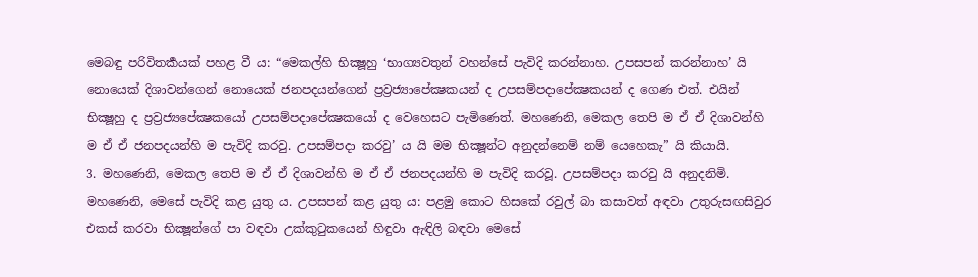මෙබඳු පරිවිතර්‍කයක් පහළ වී ය: “මෙකල්හි භික්‍ෂූහු ‘භාග්‍යවතුන් වහන්සේ පැවිදි කරන්නාහ. උපසපන් කරන්නාහ’ යි නොයෙක් දිශාවන්ගෙන් නොයෙක් ජනපදයන්ගෙන් ප්‍රව්‍රජ්‍යාපේක්‍ෂකයන් ද උපසම්පදාපේක්‍ෂකයන් ද ගෙණ එත්. එයින් භික්‍ෂූහු ද ප්‍රව්‍රජ්‍යපේක්‍ෂකයෝ උපසම්පදාපේක්‍ෂකයෝ ද වෙහෙසට පැමිණෙත්. මහණෙනි, මෙකල තෙපි ම ඒ ඒ දිශාවන්හි ම ඒ ඒ ජනපදයන්හි ම පැවිදි කරවු. උපසම්පදා කරවු’ ය යි මම භික්‍ෂූන්ට අනුදන්නෙම් නම් යෙහෙකැ” යි කියායි.
3. මහණෙනි, මෙකල තෙපි ම ඒ ඒ දිශාවන්හි ම ඒ ඒ ජනපදයන්හි ම පැවිදි කරවූ. උපසම්පදා කරවු යි අනුදනිමි. මහණෙනි, මෙසේ පැවිදි කළ යුතු ය. උපසපන් කළ යුතු ය: පළමු කොට හිසකේ රවුල් බා කසාවත් අඳවා උතුරුසඟසිවුර එකස් කරවා භික්‍ෂූන්ගේ පා වඳවා උක්කුටුකයෙන් හිඳුවා ඇඳිලි බඳවා මෙසේ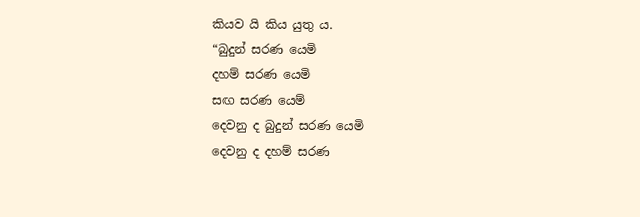කියව යි කිය යුතු ය.
“බුදුන් සරණ යෙමි
දහම් සරණ යෙමි
සඟ සරණ යෙම්
දෙවනු ද බුදුන් සරණ යෙමි
දෙවනු ද දහම් සරණ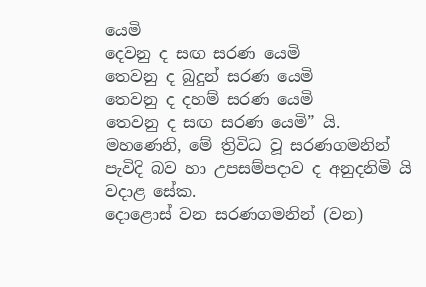යෙමි
දෙවනු ද සඟ සරණ යෙමි
තෙවනු ද බුදුන් සරණ යෙමි
තෙවනු ද දහම් සරණ යෙමි
තෙවනු ද සඟ සරණ යෙමි” යි.
මහණෙනි, මේ ත්‍රිවිධ වූ සරණගමනින් පැවිදි බව හා උපසම්පදාව ද අනුදනිමි යි වදාළ සේක.
දොළොස් වන සරණගමනින් (වන)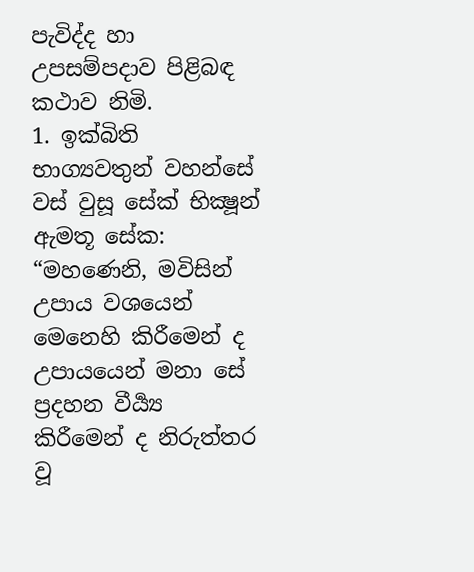පැවිද්ද හා උපසම්පදාව පිළිබඳ කථාව නිමි.
1. ඉක්බිති භාග්‍යවතුන් වහන්සේ වස් වුසූ සේක් භික්‍ෂූන් ඇමතූ සේක: “මහණෙනි, මවිසින් උපාය වශයෙන් මෙනෙහි කිරීමෙන් ද උපායයෙන් මනා සේ ප්‍රදහන වීර්‍ය්‍ය කිරීමෙන් ද නිරුත්තර වූ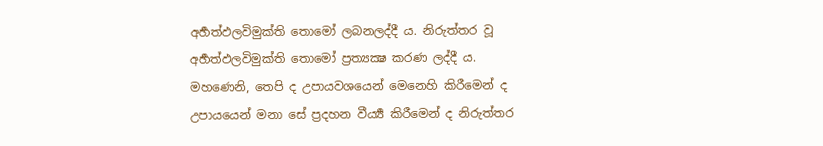අර්‍හත්ඵලවිමුක්ති තොමෝ ලබනලද්දී ය. නිරුත්තර වූ අර්‍හත්ඵලවිමුක්ති තොමෝ ප්‍රත්‍යක්‍ෂ කරණ ලද්දී ය. මහණෙනි, තෙපි ද උපායවශයෙන් මෙනෙහි කිරීමෙන් ද උපායයෙන් මනා සේ ප්‍රදහන වීර්‍ය්‍ය කිරීමෙන් ද නිරුත්තර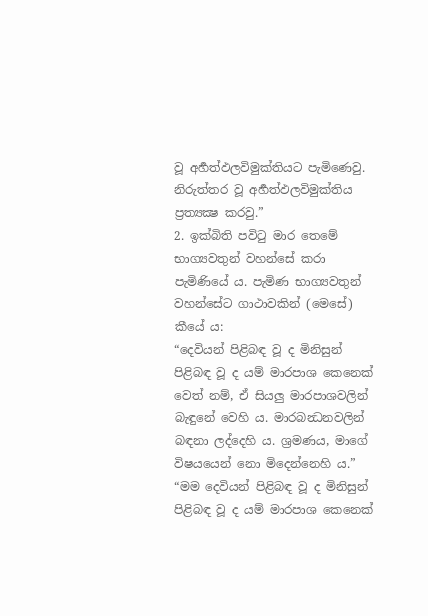වූ අර්‍හත්ඵලවිමුක්තියට පැමිණෙවු. නිරුත්තර වූ අර්‍හත්ඵලවිමුක්තිය ප්‍රත්‍යක්‍ෂ කරවු.”
2. ඉක්බිති පවිටු මාර තෙමේ භාග්‍යවතුන් වහන්සේ කරා පැමිණියේ ය. පැමිණ භාග්‍යවතුන් වහන්සේට ගාථාවකින් (මෙසේ) කීයේ ය:
“දෙවියන් පිළිබඳ වූ ද මිනිසුන් පිළිබඳ වූ ද යම් මාරපාශ කෙනෙක් වෙත් නම්, ඒ සියලු මාරපාශවලින් බැඳුනේ වෙහි ය. මාරබන්‍ධනවලින් බඳනා ලද්දෙහි ය. ශ්‍රමණය, මාගේ විෂයයෙන් නො මිදෙන්නෙහි ය.”
“මම දෙවියන් පිළිබඳ වූ ද මිනිසුන් පිළිබඳ වූ ද යම් මාරපාශ කෙනෙක්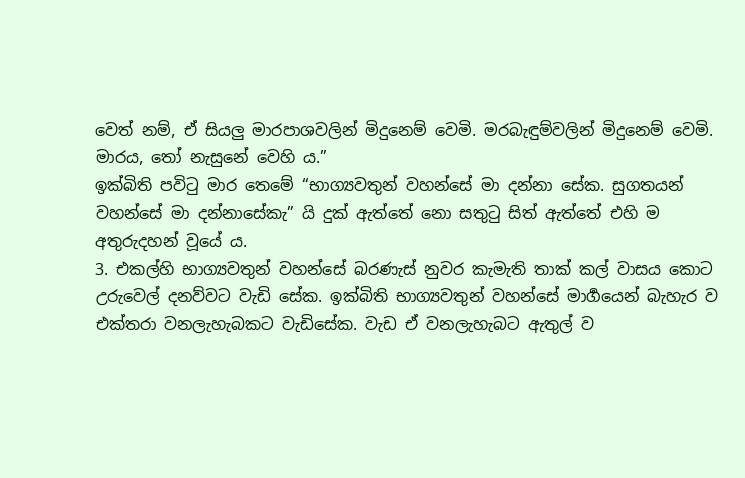වෙත් නම්, ඒ සියලු මාරපාශවලින් මිදුනෙම් වෙමි. මරබැඳුම්වලින් මිදුනෙම් වෙමි. මාරය, තෝ නැසුනේ වෙහි ය.”
ඉක්බිති පවිටු මාර තෙමේ “භාග්‍යවතුන් වහන්සේ මා දන්නා සේක. සුගතයන් වහන්සේ මා දන්නාසේකැ” යි දුක් ඇත්තේ නො සතුටු සිත් ඇත්තේ එහි ම අතුරුදහන් වූයේ ය.
3. එකල්හි භාග්‍යවතුන් වහන්සේ බරණැස් නුවර කැමැති තාක් කල් වාසය කොට උරුවෙල් දනව්වට වැඩි සේක. ඉක්බිති භාග්‍යවතුන් වහන්සේ මාර්‍ගයෙන් බැහැර ව එක්තරා වනලැහැබකට වැඩිසේක. වැඩ ඒ වනලැහැබට ඇතුල් ව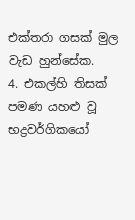එක්තරා ගසක් මුල වැඩ හුන්සේක.
4. එකල්හි තිසක් පමණ යහළු වූ භද්‍රවර්ගිකයෝ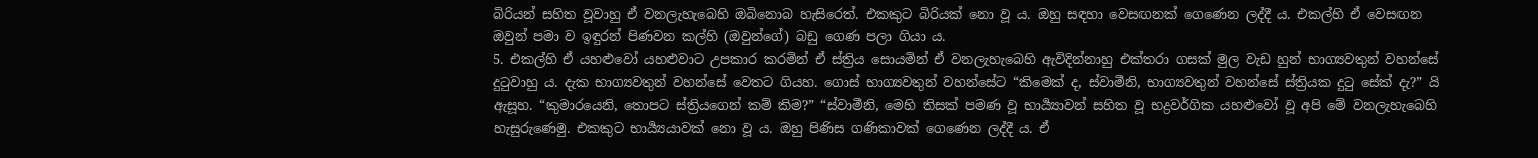බිරියන් සහිත වූවාහු ඒ වනලැහැබෙහි ඔබිනොබ හැසිරෙත්. එකකුට බිරියක් නො වූ ය. ඔහු සඳහා වෙසඟනක් ගෙණෙන ලද්දී ය. එකල්හි ඒ වෙසඟන ඔවුන් පමා ව ඉඳුරන් පිණවන කල්හි (ඔවුන්ගේ) බඩු ගෙණ පලා ගියා ය.
5. එකල්හි ඒ යහළුවෝ යහළුවාට උපකාර කරමින් ඒ ස්ත්‍රිය සොයමින් ඒ වනලැහැබෙහි ඇවිදින්නාහු එක්තරා ගසක් මුල වැඩ හුන් භාග්‍යවතුන් වහන්සේ දුටුවාහු ය. දැක භාග්‍යවතුන් වහන්සේ වෙතට ගියහ. ගොස් භාග්‍යවතුන් වහන්සේට “කිමෙක් ද, ස්වාමීනි, භාග්‍යවතුන් වහන්සේ ස්ත්‍රියක දුටු සේක් දැ?” යි ඇසූහ. “කුමාරයෙනි, තොපට ස්ත්‍රියගෙන් කම් කිම?” “ස්වාමීනි, මෙහි තිසක් පමණ වූ භාර්‍ය්‍යාවන් සහිත වූ භද්‍රවර්ගික යහළුවෝ වූ අපි මේ වනලැහැබෙහි හැසුරුණෙමු. එකකුට භාර්‍ය්‍යයාවක් නො වූ ය. ඔහු පිණිස ගණිකාවක් ගෙණෙන ලද්දී ය. ඒ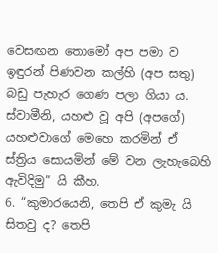වෙසඟන තොමෝ අප පමා ව ඉඳුරන් පිණවන කල්හි (අප සතු) බඩු පැහැර ගෙණ පලා ගියා ය. ස්වාමීනි, යහළු වූ අපි (අපගේ) යහළුවාගේ මෙහෙ කරමින් ඒ ස්ත්‍රිය සොයමින් මේ වන ලැහැබෙහි ඇවිදිමු” යි කීහ.
6. “කුමාරයෙනි, තෙපි ඒ කුමැ යි සිතවු ද? තෙපි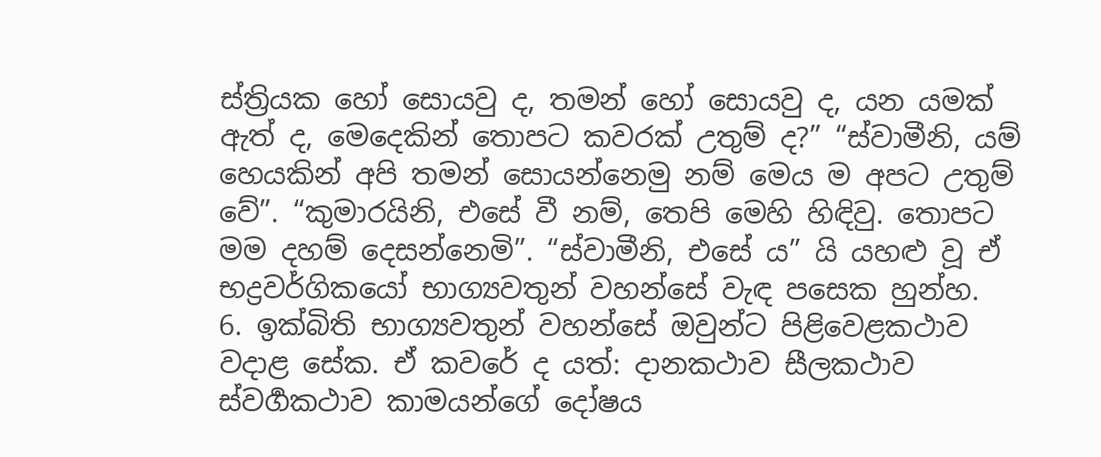ස්ත්‍රියක හෝ සොයවු ද, තමන් හෝ සොයවු ද, යන යමක් ඇත් ද, මෙදෙකින් තොපට කවරක් උතුම් ද?” “ස්වාමීනි, යම් හෙයකින් අපි තමන් සොයන්නෙමු නම් මෙය ම අපට උතුම් වේ”. “කුමාරයිනි, එසේ වී නම්, තෙපි මෙහි හිඳිවු. තොපට මම දහම් දෙසන්නෙමි”. “ස්වාමීනි, එසේ ය” යි යහළු වූ ඒ භද්‍රවර්ගිකයෝ භාග්‍යවතුන් වහන්සේ වැඳ පසෙක හුන්හ.
6. ඉක්බිති භාග්‍යවතුන් වහන්සේ ඔවුන්ට පිළිවෙළකථාව වදාළ සේක. ඒ කවරේ ද යත්: දානකථාව සීලකථාව ස්වර්‍ගකථාව කාමයන්ගේ දෝෂය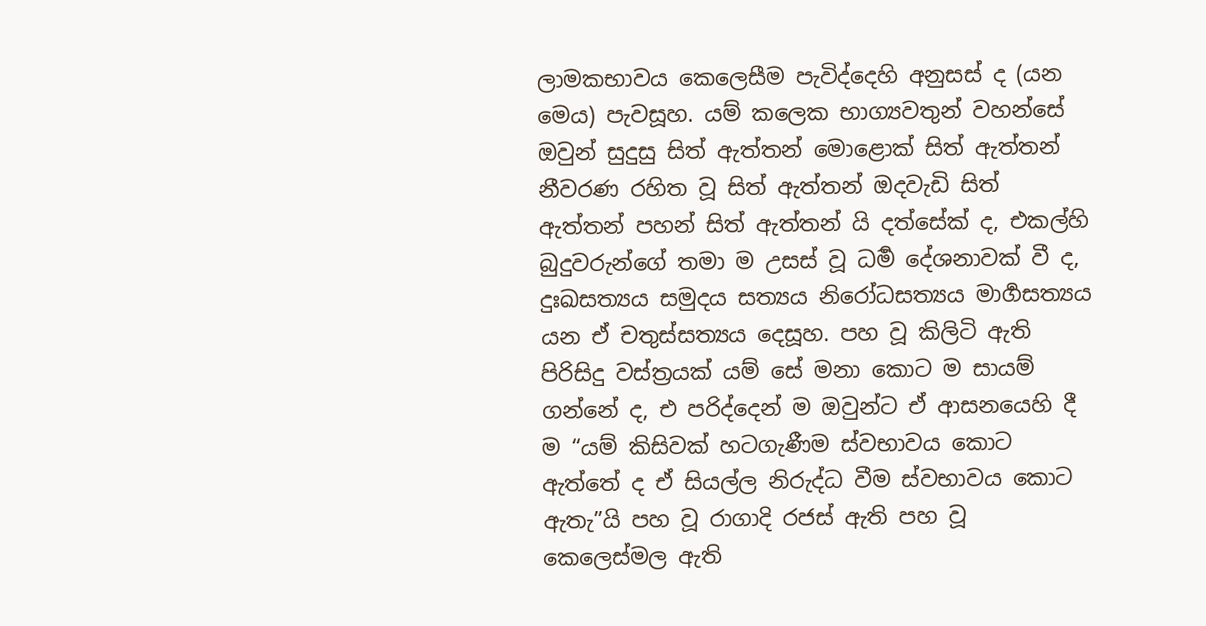ලාමකභාවය කෙලෙසීම පැවිද්දෙහි අනුසස් ද (යන මෙය) පැවසූහ. යම් කලෙක භාග්‍යවතුන් වහන්සේ ඔවුන් සුදුසු සිත් ඇත්තන් මොළොක් සිත් ඇත්තන් නීවරණ රහිත වූ සිත් ඇත්තන් ඔදවැඩි සිත් ඇත්තන් පහන් සිත් ඇත්තන් යි දත්සේක් ද, එකල්හි බුදුවරුන්ගේ තමා ම උසස් වූ ධර්‍ම දේශනාවක් වී ද, දුඃඛසත්‍යය සමුදය සත්‍යය නිරෝධසත්‍යය මාර්‍ගසත්‍යය යන ඒ චතුස්සත්‍යය දෙසූහ. පහ වූ කිලිටි ඇති පිරිසිදු වස්ත්‍රයක් යම් සේ මනා කොට ම සායම් ගන්නේ ද, එ පරිද්දෙන් ම ඔවුන්ට ඒ ආසනයෙහි දී ම “යම් කිසිවක් හටගැණීම ස්වභාවය කොට ඇත්තේ ද ඒ සියල්ල නිරුද්ධ වීම ස්වභාවය කොට ඇතැ”යි පහ වූ රාගාදි රජස් ඇති පහ වූ කෙලෙස්මල ඇති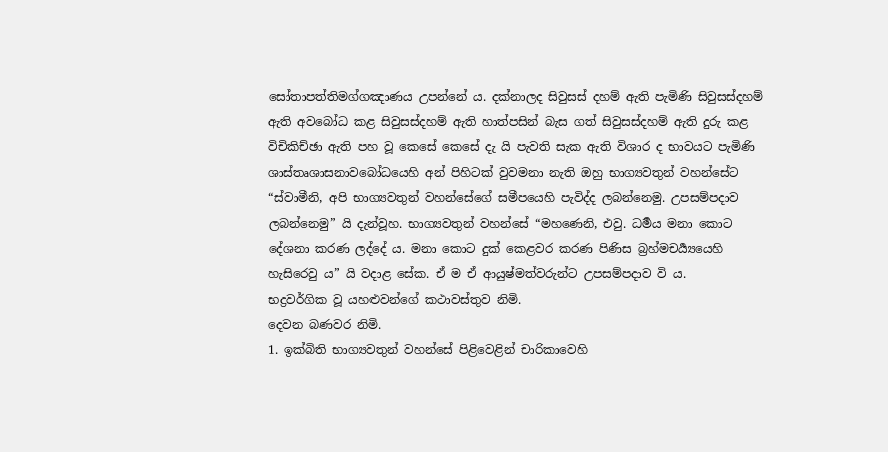සෝතාපත්තිමග්ගඤාණය උපන්නේ ය. දක්නාලද සිවුසස් දහම් ඇති පැමිණි සිවුසස්දහම් ඇති අවබෝධ කළ සිවුසස්දහම් ඇති හාත්පසින් බැස ගත් සිවුසස්දහම් ඇති දුරු කළ විචිකිච්ඡා ඇති පහ වූ කෙසේ කෙසේ දැ යි පැවති සැක ඇති විශාර ද භාවයට පැමිණි ශාස්තෘශාසනාවබෝධයෙහි අන් පිහිටක් වුවමනා නැති ඔහු භාග්‍යවතුන් වහන්සේට “ස්වාමීනි, අපි භාග්‍යවතුන් වහන්සේගේ සමීපයෙහි පැවිද්ද ලබන්නෙමු. උපසම්පදාව ලබන්නෙමු” යි දැන්වූහ. භාග්‍යවතුන් වහන්සේ “මහණෙනි, එවු. ධර්‍මය මනා කොට දේශනා කරණ ලද්දේ ය. මනා කොට දුක් කෙළවර කරණ පිණිස බ්‍රහ්මචර්‍ය්‍යයෙහි හැසිරෙවු ය” යි වදාළ සේක. ඒ ම ඒ ආයුෂ්මත්වරුන්ට උපසම්පදාව වි ය.
භද්‍රවර්ගික වූ යහළුවන්ගේ කථාවස්තුව නිමි.
දෙවන බණවර නිමි.
1. ඉක්බිති භාග්‍යවතුන් වහන්සේ පිළිවෙළින් චාරිකාවෙහි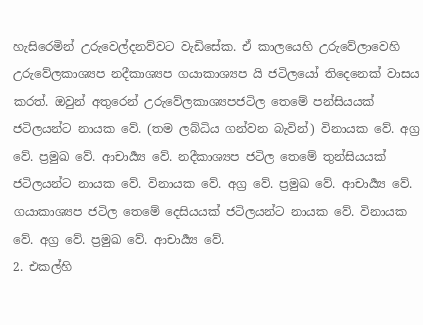හැසිරෙමින් උරුවෙල්දනව්වට වැඩිසේක. ඒ කාලයෙහි උරුවේලාවෙහි උරුවේලකාශ්‍යප නදීකාශ්‍යප ගයාකාශ්‍යප යි ජටිලයෝ තිදෙනෙක් වාසය කරත්. ඔවුන් අතුරෙන් උරුවේලකාශ්‍යපජටිල තෙමේ පන්සියයක් ජටිලයන්ට නායක වේ. (තම ලබ්ධිය ගන්වන බැවින්) විනායක වේ. අග්‍ර වේ. ප්‍රමුඛ වේ. ආචාර්‍ය්‍ය වේ. නදීකාශ්‍යප ජටිල තෙමේ තුන්සියයක් ජටිලයන්ට නායක වේ. විනායක වේ. අග්‍ර වේ. ප්‍රමුඛ වේ. ආචාර්‍ය්‍ය වේ. ගයාකාශ්‍යප ජටිල තෙමේ දෙසියයක් ජටිලයන්ට නායක වේ. විනායක වේ. අග්‍ර වේ. ප්‍රමුඛ වේ. ආචාර්‍ය්‍ය වේ.
2. එකල්හි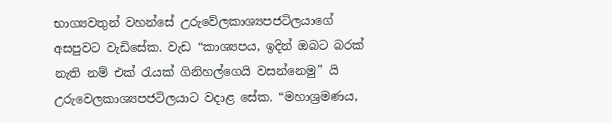භාග්‍යවතුන් වහන්සේ උරුවේලකාශ්‍යපජටිලයාගේ අසපුවට වැඩිසේක. වැඩ “කාශ්‍යපය, ඉදින් ඔබට බරක් නැති නම් එක් රැයක් ගිනිහල්ගෙයි වසන්නෙමු” යි උරුවෙලකාශ්‍යපජටිලයාට වදාළ සේක. “මහාශ්‍රමණය,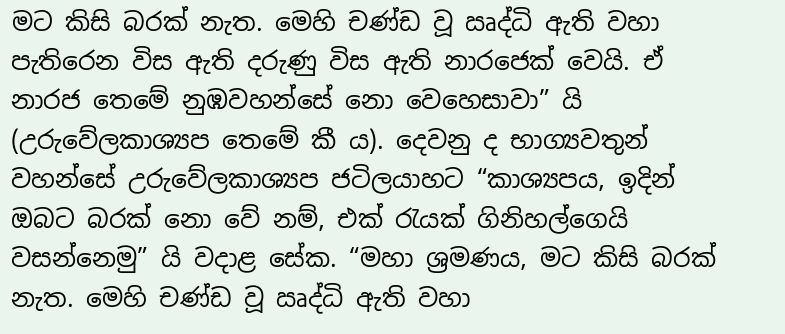මට කිසි බරක් නැත. මෙහි චණ්ඩ වූ ඍද්ධි ඇති වහා පැතිරෙන විස ඇති දරුණු විස ඇති නාරජෙක් වෙයි. ඒ නාරජ තෙමේ නුඹවහන්සේ නො වෙහෙසාවා” යි (උරුවේලකාශ්‍යප තෙමේ කී ය). දෙවනු ද භාග්‍යවතුන් වහන්සේ උරුවේලකාශ්‍යප ජටිලයාහට “කාශ්‍යපය, ඉදින් ඔබට බරක් නො වේ නම්, එක් රැයක් ගිනිහල්ගෙයි වසන්නෙමු” යි වදාළ සේක. “මහා ශ්‍රමණය, මට කිසි බරක් නැත. මෙහි චණ්ඩ වූ ඍද්ධි ඇති වහා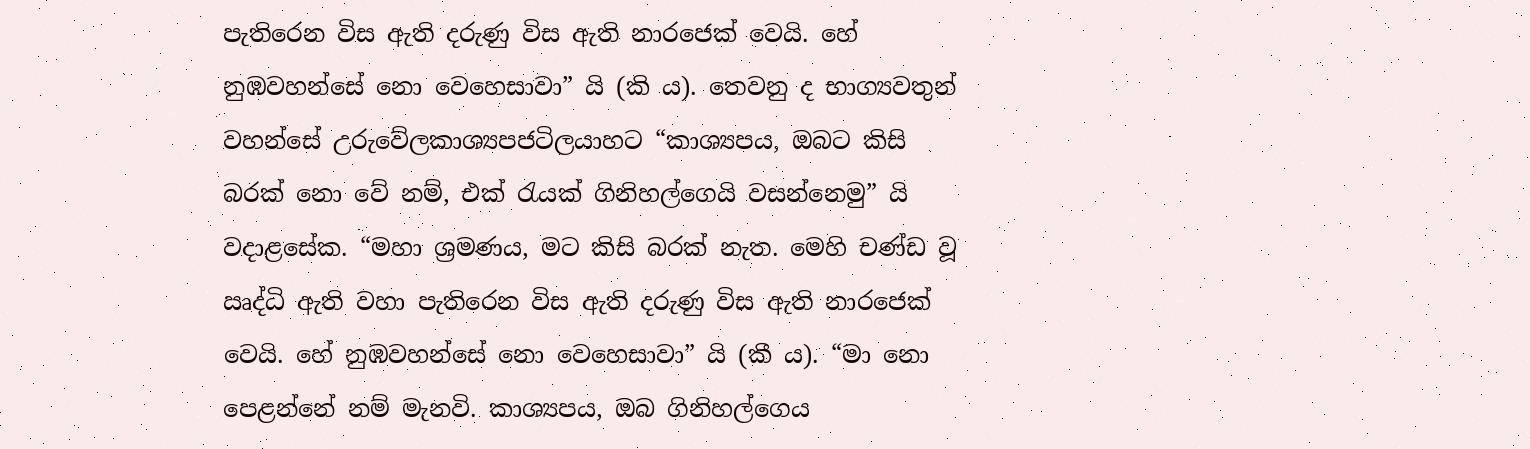පැතිරෙන විස ඇති දරුණු විස ඇති නාරජෙක් වෙයි. හේ නුඹවහන්සේ නො වෙහෙසාවා” යි (කි ය). තෙවනු ද භාග්‍යවතුන් වහන්සේ උරුවේලකාශ්‍යපජටිලයාහට “කාශ්‍යපය, ඔබට කිසි බරක් නො වේ නම්, එක් රැයක් ගිනිහල්ගෙයි වසන්නෙමු” යි වදාළසේක. “මහා ශ්‍රමණය, මට කිසි බරක් නැත. මෙහි චණ්ඩ වූ ඍද්ධි ඇති වහා පැතිරෙන විස ඇති දරුණු විස ඇති නාරජෙක් වෙයි. හේ නුඹවහන්සේ නො වෙහෙසාවා” යි (කී ය). “මා නො පෙළන්නේ නම් මැනවි. කාශ්‍යපය, ඔබ ගිනිහල්ගෙය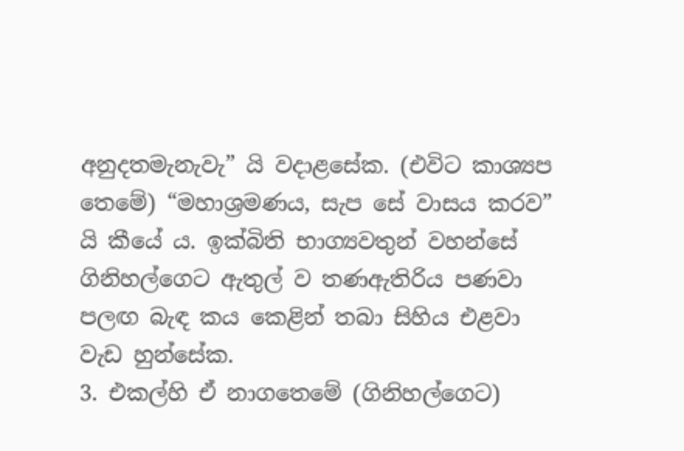අනුදතමැනැවැ” යි වදාළසේක. (එවිට කාශ්‍යප තෙමේ) “මහාශ්‍රමණය, සැප සේ වාසය කරව” යි කීයේ ය. ඉක්බිති භාග්‍යවතුන් වහන්සේ ගිනිහල්ගෙට ඇතුල් ව තණඇතිරිය පණවා පලඟ බැඳ කය කෙළින් තබා සිහිය එළවා වැඩ හුන්සේක.
3. එකල්හි ඒ නාගතෙමේ (ගිනිහල්ගෙට)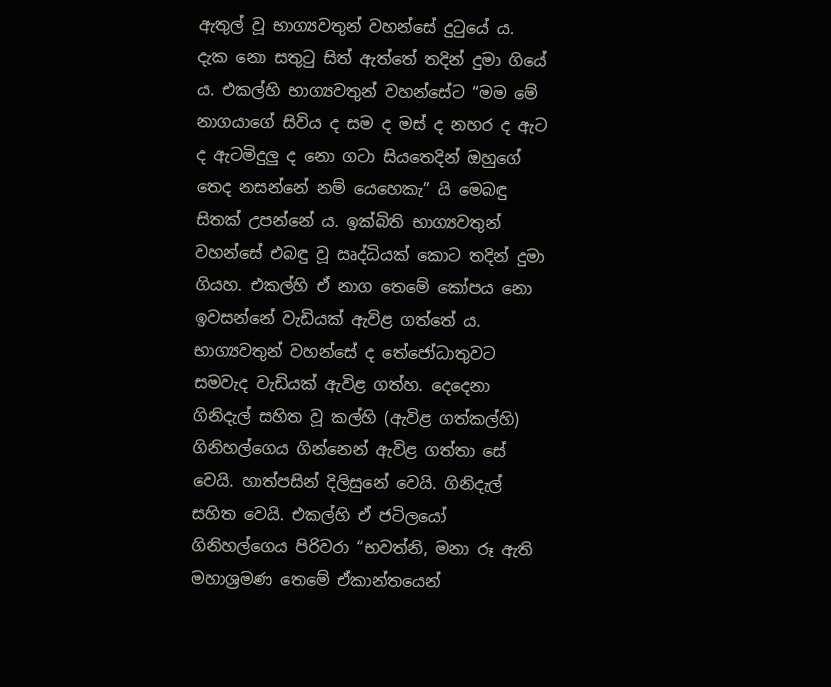ඇතුල් වූ භාග්‍යවතුන් වහන්සේ දුටුයේ ය. දැක නො සතුටු සිත් ඇත්තේ තදින් දුමා ගියේ ය. එකල්හි භාග්‍යවතුන් වහන්සේට “මම මේ නාගයාගේ සිවිය ද සම ද මස් ද නහර ද ඇට ද ඇටමිදුලු ද නො ගටා සියතෙදින් ඔහුගේ තෙද නසන්නේ නම් යෙහෙකැ” යි මෙබඳු සිතක් උපන්නේ ය. ඉක්බිති භාග්‍යවතුන් වහන්සේ එබඳු වූ ඍද්ධියක් කොට තදින් දුමා ගියහ. එකල්හි ඒ නාග තෙමේ කෝපය නො ඉවසන්නේ වැඩියක් ඇවිළ ගත්තේ ය. භාග්‍යවතුන් වහන්සේ ද තේජෝධාතුවට සමවැද වැඩියක් ඇවිළ ගත්හ. දෙදෙනා ගිනිදැල් සහිත වූ කල්හි (ඇවිළ ගත්කල්හි) ගිනිහල්ගෙය ගින්නෙන් ඇවිළ ගත්තා සේ වෙයි. හාත්පසින් දිලිසුනේ වෙයි. ගිනිදැල් සහිත වෙයි. එකල්හි ඒ ජටිලයෝ ගිනිහල්ගෙය පිරිවරා “භවත්නි, මනා රූ ඇති මහාශ්‍රමණ තෙමේ ඒකාන්තයෙන්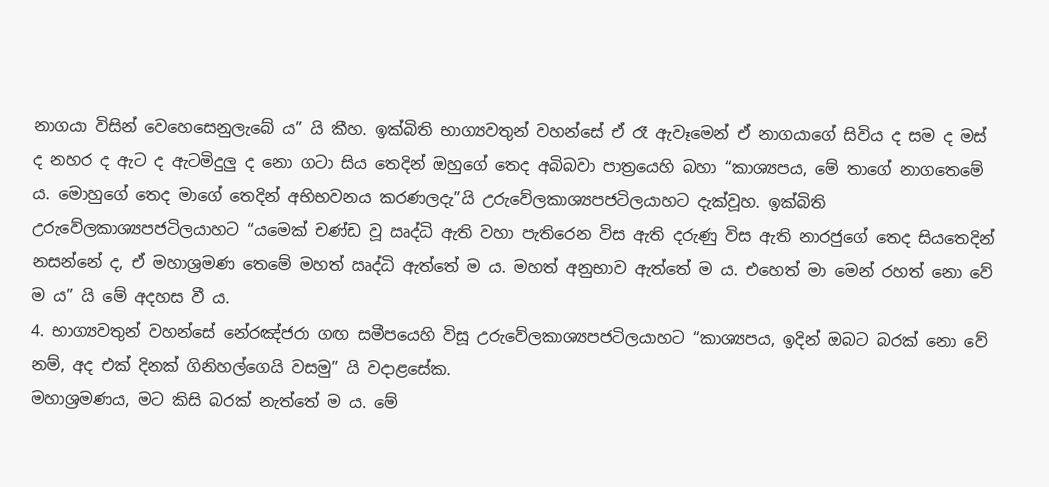නාගයා විසින් වෙහෙසෙනුලැබේ ය” යි කීහ. ඉක්බිති භාග්‍යවතුන් වහන්සේ ඒ රෑ ඇවෑමෙන් ඒ නාගයාගේ සිවිය ද සම ද මස් ද නහර ද ඇට ද ඇටමිදුලු ද නො ගටා සිය තෙදින් ඔහුගේ තෙද අබිබවා පාත්‍රයෙහි බහා “කාශ්‍යපය, මේ තාගේ නාගතෙමේ ය. මොහුගේ තෙද මාගේ තෙදින් අභිභවනය කරණලදැ”යි උරුවේලකාශ්‍යපජටිලයාහට දැක්වූහ. ඉක්බිති උරුවේලකාශ්‍යපජටිලයාහට “යමෙක් චණ්ඩ වූ ඍද්ධි ඇති වහා පැතිරෙන විස ඇති දරුණු විස ඇති නාරජුගේ තෙද සියතෙදින් නසන්නේ ද, ඒ මහාශ්‍රමණ තෙමේ මහත් ඍද්ධි ඇත්තේ ම ය. මහත් අනුභාව ඇත්තේ ම ය. එහෙත් මා මෙන් රහත් නො වේ ම ය” යි මේ අදහස වී ය.
4. භාග්‍යවතුන් වහන්සේ නේරඤ්ජරා ගඟ සමීපයෙහි විසූ උරුවේලකාශ්‍යපජටිලයාහට “කාශ්‍යපය, ඉදින් ඔබට බරක් නො වේ නම්, අද එක් දිනක් ගිනිහල්ගෙයි වසමු” යි වදාළසේක.
මහාශ්‍රමණය, මට කිසි බරක් නැත්තේ ම ය. මේ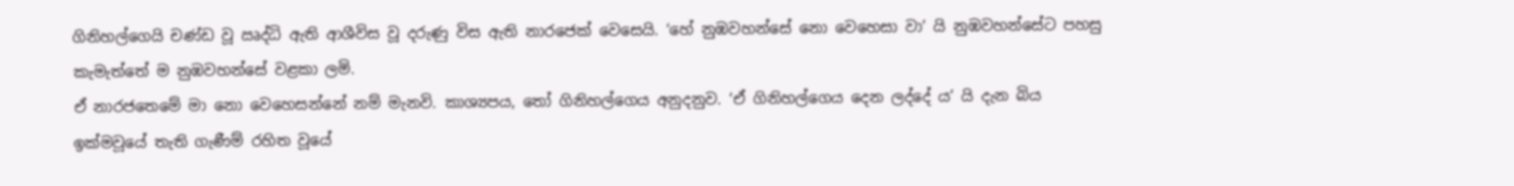ගිනිහල්ගෙයි චණ්ඩ වූ ඍද්ධි ඇති ආශීවිස වූ දරුණු විස ඇති නාරජෙක් වෙසෙයි. ‘හේ නුඹවහන්සේ නො වෙහෙසා වා’ යි නුඹවහන්සේට පහසු කැමැත්තේ ම නුඹවහන්සේ වළකා ලමි.
ඒ නාරජතෙමේ මා නො වෙහෙසන්නේ නම් මැනවි. කාශ්‍යපය, තෝ ගිනිහල්ගෙය අනුදනුව. ‘ඒ ගිනිහල්ගෙය දෙන ලද්දේ ය’ යි දැන බිය ඉක්මවූයේ තැති ගැණීම් රහිත වූයේ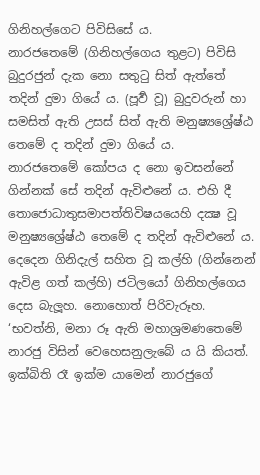ගිනිහල්ගෙට පිවිසිසේ ය.
නාරජතෙමේ (ගිනිහල්ගෙය තුළට) පිවිසි බුදුරජුන් දැක නො සතුටු සිත් ඇත්තේ තදින් දුමා ගියේ ය. (පූර්‍ව වූ) බුදුවරුන් හා සමසිත් ඇති උසස් සිත් ඇති මනුෂ්‍යශ්‍රේෂ්ඨ තෙමේ ද තදින් දුමා ගියේ ය.
නාරජතෙමේ කෝපය ද නො ඉවසන්නේ ගින්නක් සේ තදින් ඇවිළුනේ ය. එහි දී තොජොධාතුසමාපත්තිවිෂයයෙහි දක්‍ෂ වූ මනුෂ්‍යශ්‍රේෂ්ඨ තෙමේ ද තදින් ඇවිළුනේ ය.
දෙදෙන ගිනිදැල් සහිත වූ කල්හි (ගින්නෙන් ඇවිළ ගත් කල්හි) ජටිලයෝ ගිනිහල්ගෙය දෙස බැලූහ. නොහොත් පිරිවැරූහ. ‘භවත්නි, මනා රූ ඇති මහාශ්‍රමණතෙමේ නාරජු විසින් වෙහෙසනුලැබේ ය යි කියත්.
ඉක්බිති රෑ ඉක්ම යාමෙන් නාරජුගේ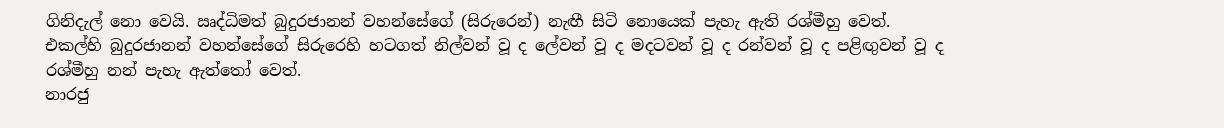ගිනිදැල් නො වෙයි. ඍද්ධිමත් බුදුරජානන් වහන්සේගේ (සිරුරෙන්) නැඟී සිටි නොයෙක් පැහැ ඇති රශ්මීහු වෙත්.
එකල්හි බුදුරජානන් වහන්සේගේ සිරුරෙහි හටගත් නිල්වන් වූ ද ලේවන් වූ ද මදටවන් වූ ද රන්වන් වූ ද පළිඟුවන් වූ ද රශ්මීහු නන් පැහැ ඇත්තෝ වෙත්.
නාරජු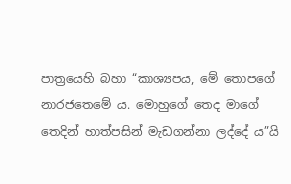පාත්‍රයෙහි බහා “කාශ්‍යපය, මේ තොපගේ නාරජතෙමේ ය. මොහුගේ තෙද මාගේ තෙදින් හාත්පසින් මැඩගන්නා ලද්දේ ය”යි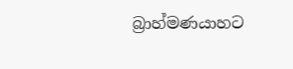බ්‍රාහ්මණයාහට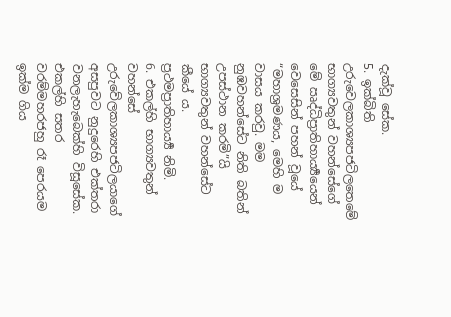දැක්වූ සේක.
5. ඉක්බිති උරුවෙලකාශ්‍යපජටිලතෙමේ භාග්‍යවතුන් වහන්සේගේ මේ ඍද්ධිප්‍රාතිහාර්‍ය්‍යයෙන් වෙසෙසින් පහන් වූයේ “මහාශ්‍රමණය, මෙහි ම වාසය කරවු. මම නුඹවහන්සේට නිති බතින් උපස්ථාන කරමි”යි භාග්‍යවතුන් වහන්සේට කීයේ ය.
ප්‍රථමප්‍රාතිහාර්‍ය්‍ය නිමි.
6. එකල්හි භාග්‍යවතුන් වහන්සේ උරුවේලකාශ්‍යපජටිලයාගේ අසපුවට නුදුරෙහි එක්තරා වනලැහැබෙක්හි විසූසේක. එකල්හි සතර වරම්මහරජහු රෑ පෙරයම ඉක්ම ගිය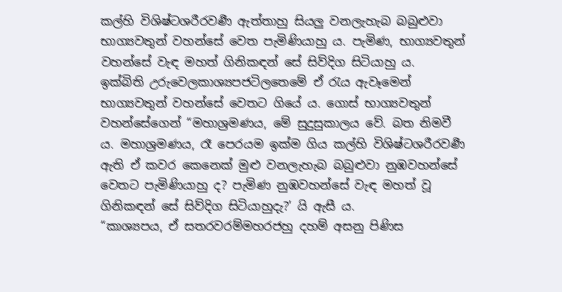කල්හි විශිෂ්ටශරීරවර්‍ණ ඇත්තාහු සියලු වනලැහැබ බබුළුවා භාග්‍යවතුන් වහන්සේ වෙත පැමිණියාහු ය. පැමිණ, භාග්‍යවතුන් වහන්සේ වැඳ මහත් ගිනිකඳන් සේ සිව්දිග සිටියාහු ය.
ඉක්බිති උරුවෙලකාශ්‍යපජටිලතෙමේ ඒ රැය ඇවෑමෙන් භාග්‍යවතුන් වහන්සේ වෙතට ගියේ ය. ගොස් භාග්‍යවතුන් වහන්සේගෙන් “මහාශ්‍රමණය, මේ සුදුසුකාලය වේ. බත නිමවී ය. මහාශ්‍රමණය, රෑ පෙරයම ඉක්ම ගිය කල්හි විශිෂ්ටශරීරවර්‍ණ ඇති ඒ කවර කෙනෙක් මුළු වනලැහැබ බබුළුවා නුඹවහන්සේ වෙතට පැමිණියාහු ද? පැමිණ නුඹවහන්සේ වැඳ මහත් වූ ගිනිකඳන් සේ සිව්දිග සිටියාහුදැ?’ යි ඇසී ය.
“කාශ්‍යපය, ඒ සතරවරම්මහරජහු දහම් අසනු පිණිස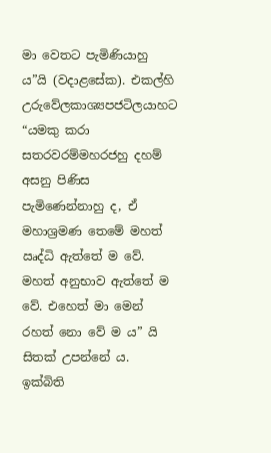මා වෙතට පැමිණියාහු ය”යි (වදාළසේක). එකල්හි උරුවේලකාශ්‍යපජටිලයාහට “යමකු කරා සතරවරම්මහරජහු දහම් අසනු පිණිස පැමිණෙන්නාහු ද, ඒ මහාශ්‍රමණ තෙමේ මහත් ඍද්ධි ඇත්තේ ම වේ. මහත් අනුභාව ඇත්තේ ම වේ. එහෙත් මා මෙන් රහත් නො වේ ම ය” යි සිතක් උපන්නේ ය. ඉක්බිති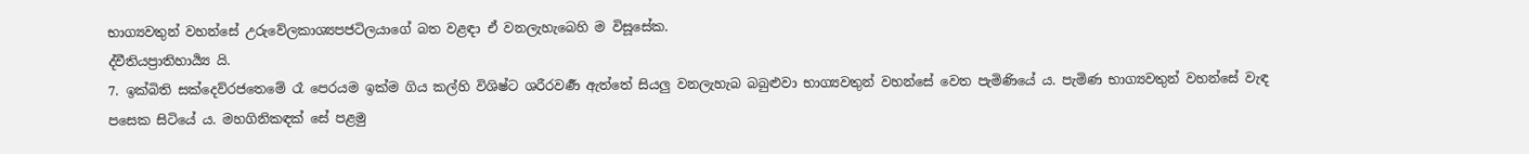භාග්‍යවතුන් වහන්සේ උරුවේලකාශ්‍යපජටිලයාගේ බත වළඳා ඒ වනලැහැබෙහි ම විසූසේක.
ද්වීතියප්‍රාතිහාර්‍ය්‍ය යි.
7. ඉක්බිති සක්දෙව්රජතෙමේ රෑ පෙරයම ඉක්ම ගිය කල්හි විශිෂ්ට ශරීරවර්‍ණ ඇත්තේ සියලු වනලැහැබ බබුළුවා භාග්‍යවතුන් වහන්සේ වෙත පැමිණියේ ය. පැමිණ භාග්‍යවතුන් වහන්සේ වැඳ පසෙක සිටියේ ය. මහගිනිකඳක් සේ පළමු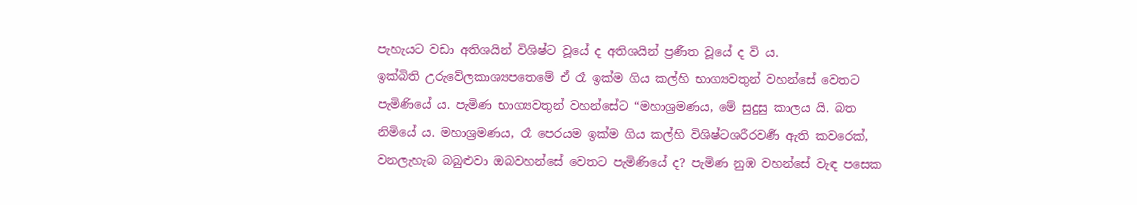පැහැයට වඩා අතිශයින් විශිෂ්ට වූයේ ද අතිශයින් ප්‍රණීත වූයේ ද වි ය.
ඉක්බිති උරුවේලකාශ්‍යපතෙමේ ඒ රෑ ඉක්ම ගිය කල්හි භාග්‍යවතුන් වහන්සේ වෙතට පැමිණියේ ය. පැමිණ භාග්‍යවතුන් වහන්සේට “මහාශ්‍රමණය, මේ සුදුසු කාලය යි. බත නිමියේ ය. මහාශ්‍රමණය, රෑ පෙරයම ඉක්ම ගිය කල්හි විශිෂ්ටශරීරවර්‍ණ ඇති කවරෙක්, වනලැහැබ බබුළුවා ඔබවහන්සේ වෙතට පැමිණියේ ද? පැමිණ නුඹ වහන්සේ වැඳ පසෙක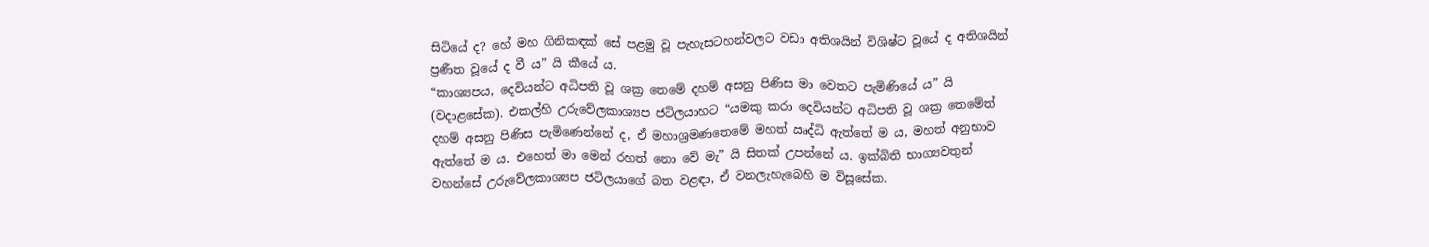සිටියේ ද? හේ මහ ගිනිකඳක් සේ පළමු වූ පැහැසටහන්වලට වඩා අතිශයින් විශිෂ්ට වූයේ ද අතිශයින් ප්‍රණීත වූයේ ද වී ය” යි කීයේ ය.
“කාශ්‍යපය, දෙවියන්ට අධිපති වූ ශක්‍ර තෙමේ දහම් අසනු පිණිස මා වෙතට පැමිණියේ ය” යි (වදාළසේක). එකල්හි උරුවේලකාශ්‍යප ජටිලයාහට “යමකු කරා දෙවියන්ට අධිපති වූ ශක්‍ර තෙමේත් දහම් අසනු පිණිස පැමිණෙන්නේ ද, ඒ මහාශ්‍රමණතෙමේ මහත් ඍද්ධි ඇත්තේ ම ය, මහත් අනුභාව ඇත්තේ ම ය. එහෙත් මා මෙන් රහත් නො වේ මැ” යි සිතක් උපන්නේ ය. ඉක්බිති භාග්‍යවතුන් වහන්සේ උරුවේලකාශ්‍යප ජටිලයාගේ බත වළඳා, ඒ වනලැහැබෙහි ම විසූසේක.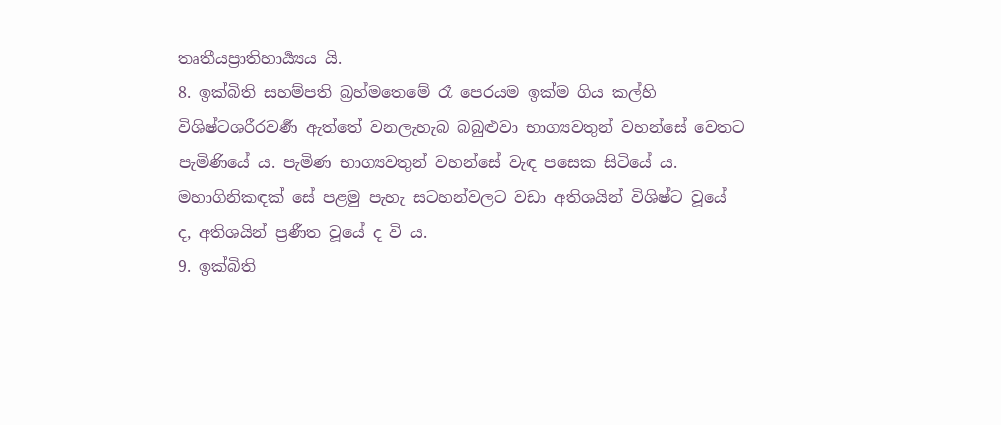තෘතීයප්‍රාතිහාර්‍ය්‍යය යි.
8. ඉක්බිති සහම්පති බ්‍රහ්මතෙමේ රෑ පෙරයම ඉක්ම ගිය කල්හි විශිෂ්ටශරීරවර්‍ණ ඇත්තේ වනලැහැබ බබුළුවා භාග්‍යවතුන් වහන්සේ වෙතට පැමිණියේ ය. පැමිණ භාග්‍යවතුන් වහන්සේ වැඳ පසෙක සිටියේ ය. මහාගිනිකඳක් සේ පළමු පැහැ සටහන්වලට වඩා අතිශයින් විශිෂ්ට වූයේ ද, අතිශයින් ප්‍රණීත වූයේ ද වි ය.
9. ඉක්බිති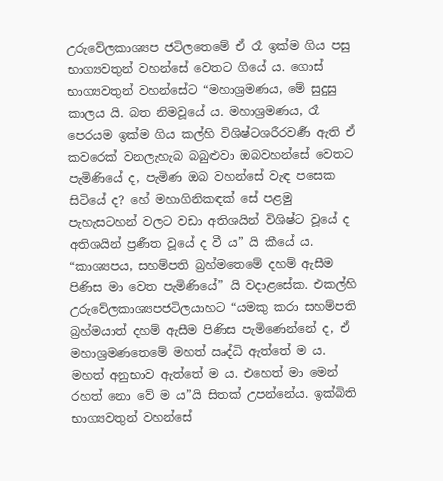උරුවේලකාශ්‍යප ජටිලතෙමේ ඒ රෑ ඉක්ම ගිය පසු භාග්‍යවතුන් වහන්සේ වෙතට ගියේ ය. ගොස් භාග්‍යවතුන් වහන්සේට “මහාශ්‍රමණය, මේ සුදුසු කාලය යි. බත නිමවූයේ ය. මහාශ්‍රමණය, රෑ පෙරයම ඉක්ම ගිය කල්හි විශිෂ්ටශරීරවර්‍ණ ඇති ඒ කවරෙක් වනලැහැබ බබුළුවා ඔබවහන්සේ වෙතට පැමිණියේ ද, පැමිණ ඔබ වහන්සේ වැඳ පසෙක සිටියේ ද? හේ මහාගිනිකඳක් සේ පළමු පැහැසටහන් වලට වඩා අතිශයින් විශිෂ්ට වූයේ ද අතිශයින් ප්‍රණීත වූයේ ද වී ය” යි කීයේ ය.
“කාශ්‍යපය, සහම්පති බ්‍රහ්මතෙමේ දහම් ඇසීම පිණිස මා වෙත පැමිණියේ” යි වදාළසේක. එකල්හි උරුවේලකාශ්‍යපජටිලයාහට “යමකු කරා සහම්පති බ්‍රහ්මයාත් දහම් ඇසීම පිණිස පැමිණෙන්නේ ද, ඒ මහාශ්‍රමණතෙමේ මහත් ඍද්ධි ඇත්තේ ම ය. මහත් අනුභාව ඇත්තේ ම ය. එහෙත් මා මෙන් රහත් නො වේ ම ය”යි සිතක් උපන්නේය. ඉක්බිති භාග්‍යවතුන් වහන්සේ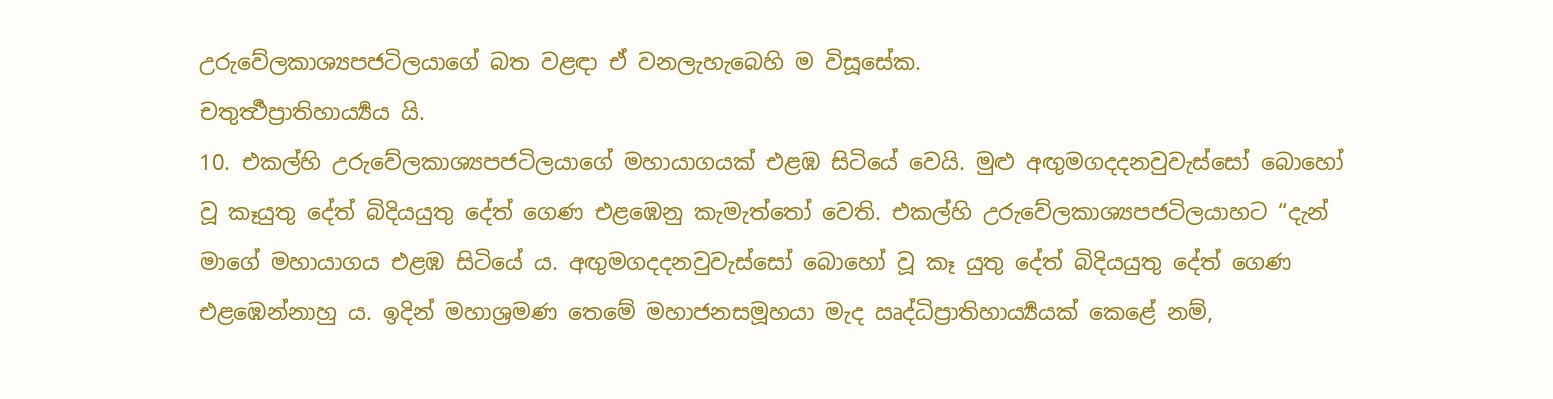උරුවේලකාශ්‍යපජටිලයාගේ බත වළඳා ඒ වනලැහැබෙහි ම විසූසේක.
චතුර්‍ත්‍ථප්‍රාතිහාර්‍ය්‍යය යි.
10. එකල්හි උරුවේලකාශ්‍යපජටිලයාගේ මහායාගයක් එළඹ සිටියේ වෙයි. මුළු අඟුමගදදනවුවැස්සෝ බොහෝ වූ කෑයුතු දේත් බිදියයුතු දේත් ගෙණ එළඹෙනු කැමැත්තෝ වෙති. එකල්හි උරුවේලකාශ්‍යපජටිලයාහට “දැන් මාගේ මහායාගය එළඹ සිටියේ ය. අඟුමගදදනවුවැස්සෝ බොහෝ වූ කෑ යුතු දේත් බිදියයුතු දේත් ගෙණ එළඹෙන්නාහු ය. ඉදින් මහාශ්‍රමණ තෙමේ මහාජනසමූහයා මැද ඍද්ධිප්‍රාතිහාර්‍ය්‍යයක් කෙළේ නම්,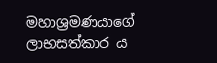මහාශ්‍රමණයාගේ ලාභසත්කාර ය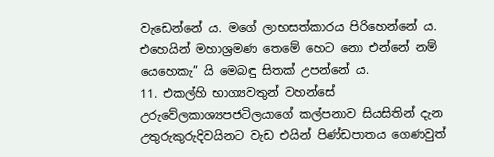වැඩෙන්නේ ය. මගේ ලාභසත්කාරය පිරිහෙන්නේ ය. එහෙයින් මහාශ්‍රමණ තෙමේ හෙට නො එන්නේ නම් යෙහෙකැ” යි මෙබඳු සිතක් උපන්නේ ය.
11. එකල්හි භාග්‍යවතුන් වහන්සේ උරුවේලකාශ්‍යපජටිලයාගේ කල්පනාව සියසිතින් දැන උතුරුකුරුදිවයිනට වැඩ එයින් පිණ්ඩපාතය ගෙණවුත්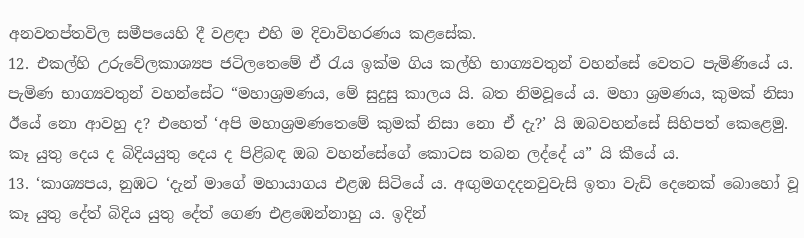අනවතප්තවිල සමීපයෙහි දී වළඳා එහි ම දිවාවිහරණය කළසේක.
12. එකල්හි උරුවේලකාශ්‍යප ජටිලතෙමේ ඒ රැය ඉක්ම ගිය කල්හි භාග්‍යවතුන් වහන්සේ වෙතට පැමිණියේ ය. පැමිණ භාග්‍යවතුන් වහන්සේට “මහාශ්‍රමණය, මේ සුදුසු කාලය යි. බත නිමවූයේ ය. මහා ශ්‍රමණය, කුමක් නිසා ඊයේ නො ආවහු ද? එහෙත් ‘අපි මහාශ්‍රමණතෙමේ කුමක් නිසා නො ඒ දැ?’ යි ඔබවහන්සේ සිහිපත් කෙළෙමු. කෑ යුතු දෙය ද බිදියයුතු දෙය ද පිළිබඳ ඔබ වහන්සේගේ කොටස තබන ලද්දේ ය” යි කීයේ ය.
13. ‘කාශ්‍යපය, නුඹට ‘දැන් මාගේ මහායාගය එළඹ සිටියේ ය. අඟුමගදදනවුවැසි ඉතා වැඩි දෙනෙක් බොහෝ වූ කෑ යුතු දේත් බිදිය යුතු දේත් ගෙණ එළඹෙන්නාහු ය. ඉදින්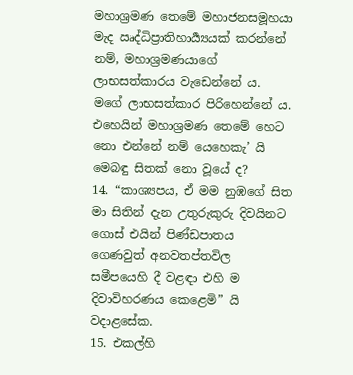මහාශ්‍රමණ තෙමේ මහාජනසමූහයා මැද ඍද්ධිප්‍රාතිහාර්‍ය්‍යයක් කරන්නේ නම්, මහාශ්‍රමණයාගේ ලාභසත්කාරය වැඩෙන්නේ ය. මගේ ලාභසත්කාර පිරිහෙන්නේ ය. එහෙයින් මහාශ්‍රමණ තෙමේ හෙට නො එන්නේ නම් යෙහෙකැ’ යි මෙබඳු සිතක් නො වූයේ ද?
14. “කාශ්‍යපය, ඒ මම නුඹගේ සිත මා සිතින් දැන උතුරුකුරු දිවයිනට ගොස් එයින් පිණ්ඩපාතය ගෙණවුත් අනවතප්තවිල සමීපයෙහි දී වළඳා එහි ම දිවාවිහරණය කෙළෙමි” යි වදාළසේක.
15. එකල්හි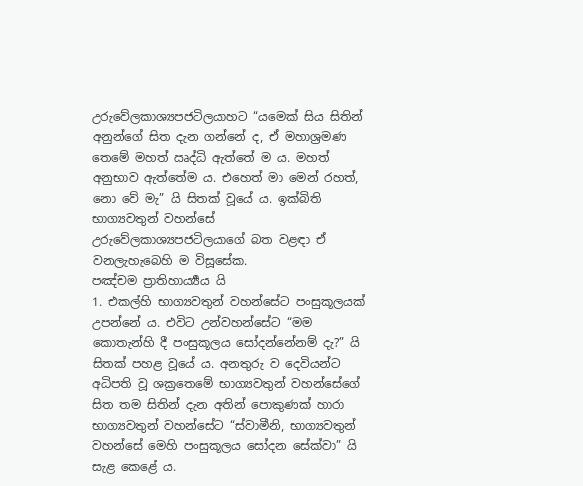උරුවේලකාශ්‍යපජටිලයාහට “යමෙක් සිය සිතින් අනුන්ගේ සිත දැන ගන්නේ ද, ඒ මහාශ්‍රමණ තෙමේ මහත් ඍද්ධි ඇත්තේ ම ය. මහත් අනුභාව ඇත්තේම ය. එහෙත් මා මෙන් රහත්, නො වේ මැ” යි සිතක් වූයේ ය. ඉක්බිති භාග්‍යවතුන් වහන්සේ උරුවේලකාශ්‍යපජටිලයාගේ බත වළඳා ඒ වනලැහැබෙහි ම විසූසේක.
පඤ්චම ප්‍රාතිහාර්‍ය්‍යය යි
1. එකල්හි භාග්‍යවතුන් වහන්සේට පංසුකූලයක් උපන්නේ ය. එවිට උන්වහන්සේට “මම කොතැන්හි දී පංසුකූලය සෝදන්නේනම් දැ?” යි සිතක් පහළ වූයේ ය. අනතුරු ව දෙවියන්ට අධිපති වූ ශක්‍රතෙමේ භාග්‍යවතුන් වහන්සේගේ සිත තම සිතින් දැන අතින් පොකුණක් හාරා භාග්‍යවතුන් වහන්සේට “ස්වාමීනි, භාග්‍යවතුන් වහන්සේ මෙහි පංසුකූලය සෝදන සේක්වා” යි සැළ කෙළේ ය.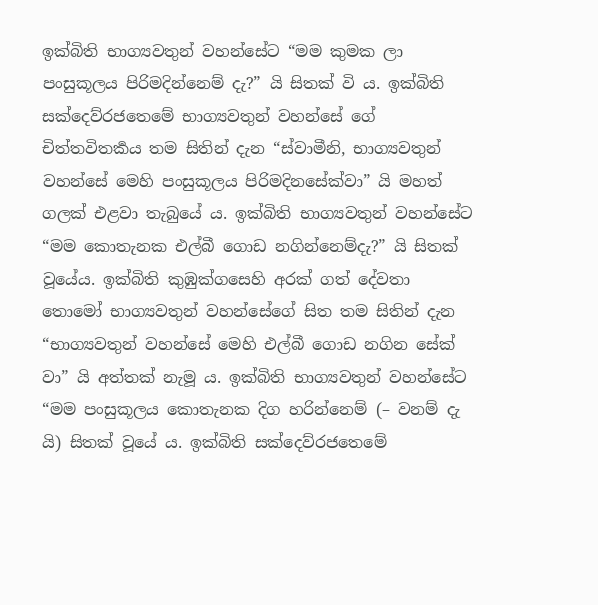ඉක්බිති භාග්‍යවතුන් වහන්සේට “මම කුමක ලා පංසුකූලය පිරිමදින්නෙම් දැ?” යි සිතක් වි ය. ඉක්බිති සක්දෙව්රජතෙමේ භාග්‍යවතුන් වහන්සේ ගේ චිත්තවිතර්‍කය තම සිතින් දැන “ස්වාමීනි, භාග්‍යවතුන් වහන්සේ මෙහි පංසුකූලය පිරිමදිනසේක්වා” යි මහත් ගලක් එළවා තැබුයේ ය. ඉක්බිති භාග්‍යවතුන් වහන්සේට “මම කොතැනක එල්බී ගොඩ නගින්නෙම්දැ?” යි සිතක් වූයේය. ඉක්බිති කුඹුක්ගසෙහි අරක් ගත් දේවතා තොමෝ භාග්‍යවතුන් වහන්සේගේ සිත තම සිතින් දැන “භාග්‍යවතුන් වහන්සේ මෙහි එල්බී ගොඩ නගින සේක් වා” යි අත්තක් නැමූ ය. ඉක්බිති භාග්‍යවතුන් වහන්සේට “මම පංසුකූලය කොතැනක දිග හරින්නෙම් (– වනම් දැ යි) සිතක් වූයේ ය. ඉක්බිති සක්දෙව්රජතෙමේ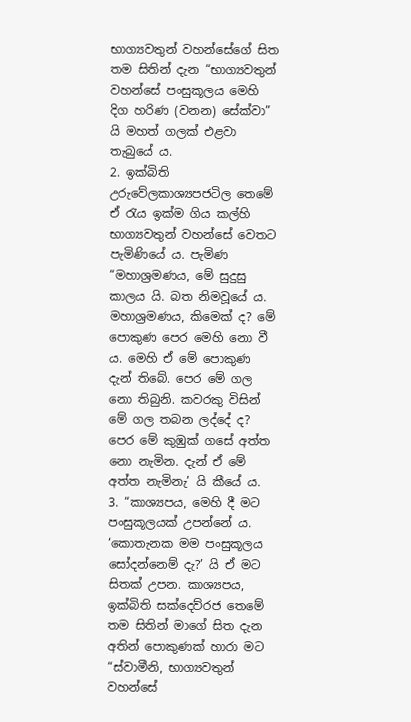භාග්‍යවතුන් වහන්සේගේ සිත තම සිතින් දැන “භාග්‍යවතුන් වහන්සේ පංසුකූලය මෙහි දිග හරිණ (වනන) සේක්වා” යි මහත් ගලක් එළවා තැබුයේ ය.
2. ඉක්බිති උරුවේලකාශ්‍යපජටිල තෙමේ ඒ රැය ඉක්ම ගිය කල්හි භාග්‍යවතුන් වහන්සේ වෙතට පැමිණියේ ය. පැමිණ “මහාශ්‍රමණය, මේ සුදුසු කාලය යි. බත නිමවූයේ ය. මහාශ්‍රමණය, කිමෙක් ද? මේ පොකුණ පෙර මෙහි නො වී ය. මෙහි ඒ මේ පොකුණ දැන් තිබේ. පෙර මේ ගල නො තිබුනි. කවරකු විසින් මේ ගල තබන ලද්දේ ද? පෙර මේ කුඹුක් ගසේ අත්ත නො නැමින. දැන් ඒ මේ අත්ත නැමිනැ’ යි කීයේ ය.
3. “කාශ්‍යපය, මෙහි දී මට පංසුකූලයක් උපන්නේ ය. ‘කොතැනක මම පංසුකූලය සෝදන්නෙම් දැ?’ යි ඒ මට සිතක් උපන. කාශ්‍යපය, ඉක්බිති සක්දෙව්රජ තෙමේ තම සිතින් මාගේ සිත දැන අතින් පොකුණක් හාරා මට “ස්වාමීනි, භාග්‍යවතුන් වහන්සේ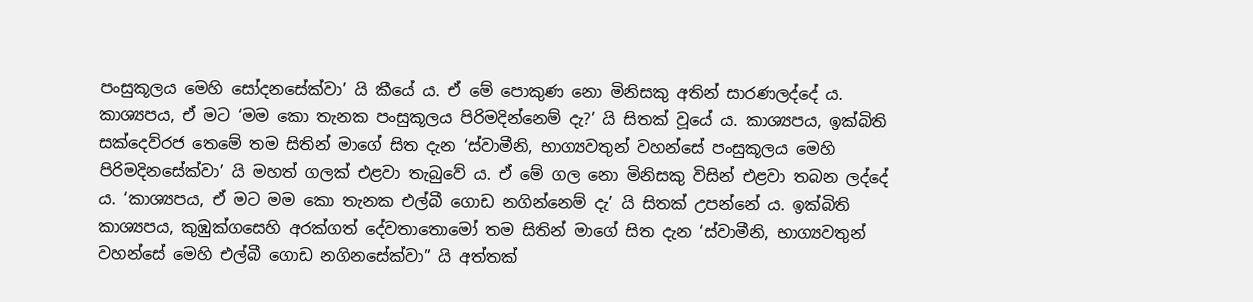පංසුකූලය මෙහි සෝදනසේක්වා’ යි කීයේ ය. ඒ මේ පොකුණ නො මිනිසකු අතින් සාරණලද්දේ ය. කාශ්‍යපය, ඒ මට ‘මම කො තැනක පංසුකූලය පිරිමදින්නෙම් දැ?’ යි සිතක් වූයේ ය. කාශ්‍යපය, ඉක්බිති සක්දෙව්රජ තෙමේ තම සිතින් මාගේ සිත දැන ‘ස්වාමීනි, භාග්‍යවතුන් වහන්සේ පංසුකූලය මෙහි පිරිමදිනසේක්වා’ යි මහත් ගලක් එළවා තැබුවේ ය. ඒ මේ ගල නො මිනිසකු විසින් එළවා තබන ලද්දේ ය. ‘කාශ්‍යපය, ඒ මට මම කො තැනක එල්බී ගොඩ නගින්නෙම් දැ’ යි සිතක් උපන්නේ ය. ඉක්බිති කාශ්‍යපය, කුඹුක්ගසෙහි අරක්ගත් දේවතාතොමෝ තම සිතින් මාගේ සිත දැන ‘ස්වාමීනි, භාග්‍යවතුන් වහන්සේ මෙහි එල්බී ගොඩ නගිනසේක්වා” යි අත්තක්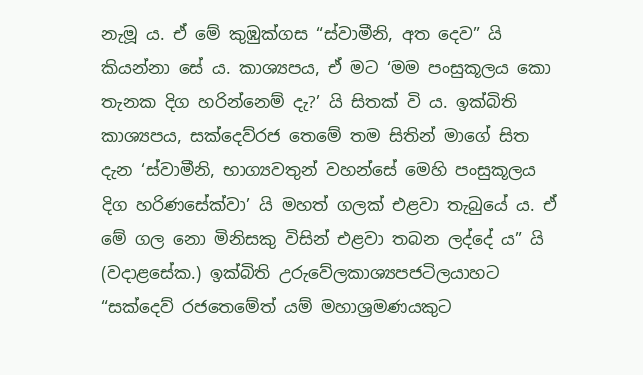නැමූ ය. ඒ මේ කුඹුක්ගස “ස්වාමීනි, අත දෙව” යි කියන්නා සේ ය. කාශ්‍යපය, ඒ මට ‘මම පංසුකූලය කො තැනක දිග හරින්නෙම් දැ?’ යි සිතක් වි ය. ඉක්බිති කාශ්‍යපය, සක්දෙව්රජ තෙමේ තම සිතින් මාගේ සිත දැන ‘ස්වාමීනි, භාග්‍යවතුන් වහන්සේ මෙහි පංසුකූලය දිග හරිණසේක්වා’ යි මහත් ගලක් එළවා තැබුයේ ය. ඒ මේ ගල නො මිනිසකු විසින් එළවා තබන ලද්දේ ය” යි (වදාළසේක.) ඉක්බිති උරුවේලකාශ්‍යපජටිලයාහට “සක්දෙව් රජතෙමේත් යම් මහාශ්‍රමණයකුට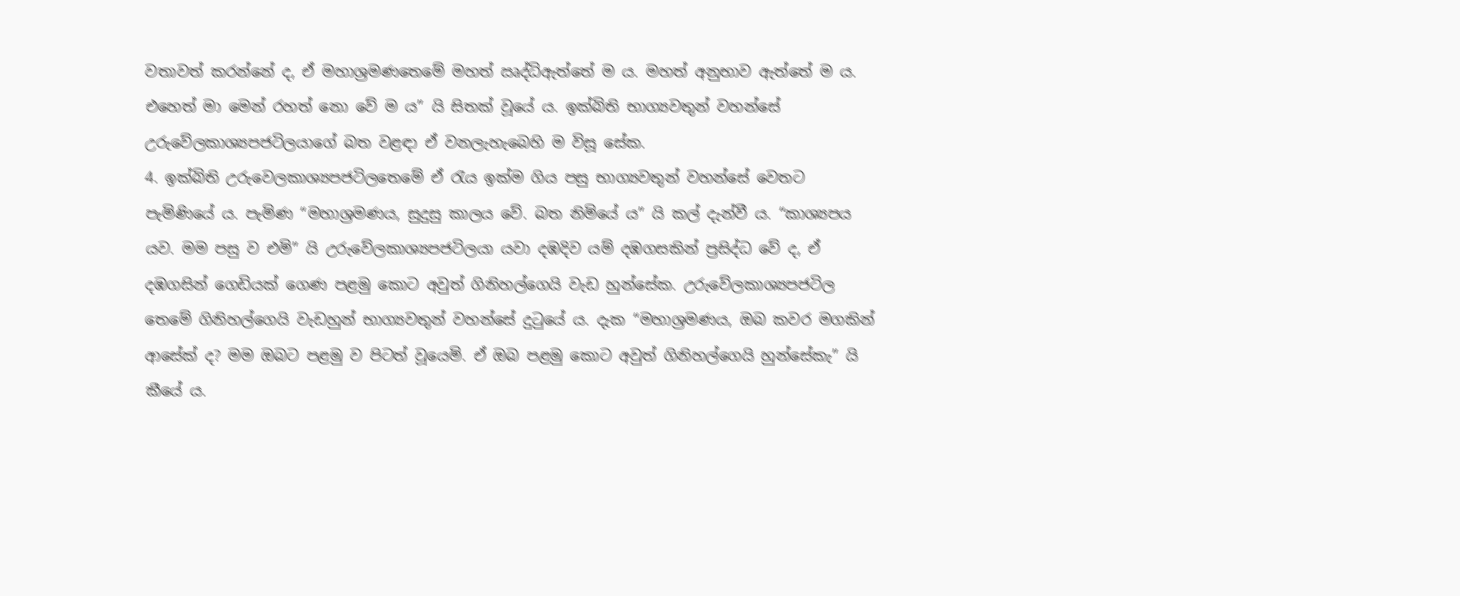වතාවත් කරන්නේ ද, ඒ මහාශ්‍රමණතෙමේ මහත් ඍද්ධිඇත්තේ ම ය. මහත් අනුභාව ඇත්තේ ම ය. එහෙත් මා මෙන් රහත් නො වේ ම ය” යි සිතක් වූයේ ය. ඉක්බිති භාග්‍යවතුන් වහන්සේ උරුවේලකාශ්‍යපජටිලයාගේ බත වළඳා ඒ වනලැහැබෙහි ම විසූ සේක.
4. ඉක්බිති උරුවෙලකාශ්‍යපජටිලතෙමේ ඒ රැය ඉක්ම ගිය පසු භාග්‍යවතුන් වහන්සේ වෙතට පැමිණියේ ය. පැමිණ “මහාශ්‍රමණය, සුදුසු කාලය වේ. බත නිමියේ ය” යි කල් දැන්වී ය. “කාශ්‍යපය යව. මම පසු ව එමි” යි උරුවේලකාශ්‍යපජටිලයා යවා දඹදිව යම් දඹගසකින් ප්‍රසිද්ධ වේ ද, ඒ දඹගසින් ගෙඩියක් ගෙණ පළමු කොට අවුත් ගිනිහල්ගෙයි වැඩ හුන්සේක. උරුවේලකාශ්‍යපජටිල තෙමේ ගිනිහල්ගෙයි වැඩහුන් භාග්‍යවතුන් වහන්සේ දුටුයේ ය. දැක “මහාශ්‍රමණය, ඔබ කවර මගකින් ආසේක් ද? මම ඔබට පළමු ව පිටත් වූයෙමි. ඒ ඔබ පළමු කොට අවුත් ගිනිහල්ගෙයි හුන්සේකැ” යි කීයේ ය.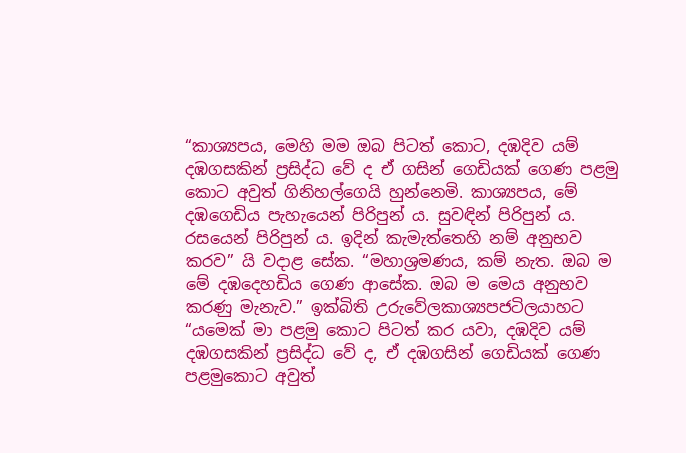“කාශ්‍යපය, මෙහි මම ඔබ පිටත් කොට, දඹදිව යම් දඹගසකින් ප්‍රසිද්ධ වේ ද ඒ ගසින් ගෙඩියක් ගෙණ පළමු කොට අවුත් ගිනිහල්ගෙයි හුන්නෙමි. කාශ්‍යපය, මේ දඹගෙඩිය පැහැයෙන් පිරිපුන් ය. සුවඳින් පිරිපුන් ය. රසයෙන් පිරිපුන් ය. ඉදින් කැමැත්තෙහි නම් අනුභව කරව” යි වදාළ සේක. “මහාශ්‍රමණය, කම් නැත. ඔබ ම මේ දඹදෙහඩිය ගෙණ ආසේක. ඔබ ම මෙය අනුභව කරණු මැනැව.” ඉක්බිති උරුවේලකාශ්‍යපජටිලයාහට “යමෙක් මා පළමු කොට පිටත් කර යවා, දඹදිව යම් දඹගසකින් ප්‍රසිද්ධ වේ ද, ඒ දඹගසින් ගෙඩියක් ගෙණ පළමුකොට අවුත්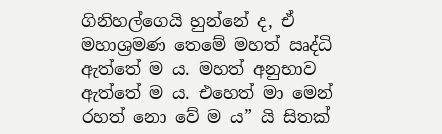ගිනිහල්ගෙයි හුන්නේ ද, ඒ මහාශ්‍රමණ තෙමේ මහත් ඍද්ධි ඇත්තේ ම ය. මහත් අනුභාව ඇත්තේ ම ය. එහෙත් මා මෙන් රහත් නො වේ ම ය” යි සිතක්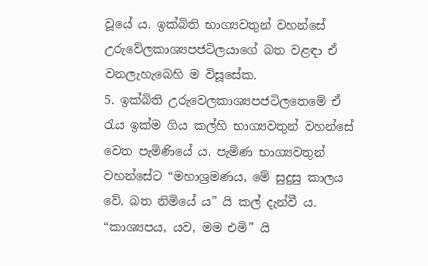වූයේ ය. ඉක්බිති භාග්‍යවතුන් වහන්සේ උරුවේලකාශ්‍යපජටිලයාගේ බත වළඳා ඒ වනලැහැබෙහි ම විසූසේක.
5. ඉක්බිති උරුවෙලකාශ්‍යපජටිලතෙමේ ඒ රැය ඉක්ම ගිය කල්හි භාග්‍යවතුන් වහන්සේ වෙත පැමිණියේ ය. පැමිණ භාග්‍යවතුන් වහන්සේට “මහාශ්‍රමණය, මේ සුදුසු කාලය වේ. බත නිමියේ ය” යි කල් දැන්වී ය. “කාශ්‍යපය, යව, මම එමි” යි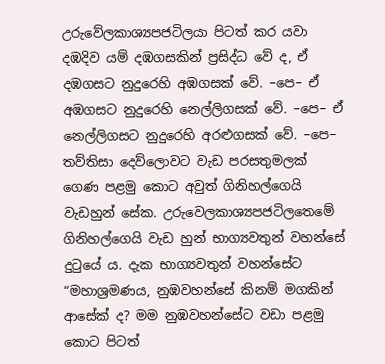උරුවේලකාශ්‍යපජටිලයා පිටත් කර යවා දඹදිව යම් දඹගසකින් ප්‍රසිද්ධ වේ ද, ඒ දඹගසට නුදුරෙහි අඹගසක් වේ. –පෙ– ඒ අඹගසට නුදුරෙහි නෙල්ලිගසක් වේ. –පෙ– ඒ නෙල්ලිගසට නුදුරෙහි අරළුගසක් වේ. –පෙ– තව්තිසා දෙව්ලොවට වැඩ පරසතුමලක් ගෙණ පළමු කොට අවුත් ගිනිහල්ගෙයි වැඩහුන් සේක. උරුවෙලකාශ්‍යපජටිලතෙමේ ගිනිහල්ගෙයි වැඩ හුන් භාග්‍යවතුන් වහන්සේ දුටුයේ ය. දැක භාග්‍යවතුන් වහන්සේට “මහාශ්‍රමණය, නුඹවහන්සේ කිනම් මගකින් ආසේක් ද? මම නුඹවහන්සේට වඩා පළමු කොට පිටත්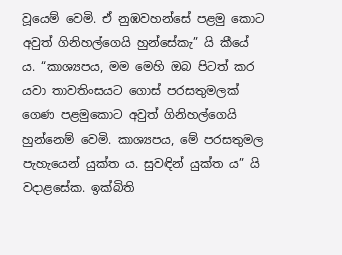වූයෙම් වෙමි. ඒ නුඹවහන්සේ පළමු කොට අවුත් ගිනිහල්ගෙයි හුන්සේකැ” යි කීයේ ය. “කාශ්‍යපය, මම මෙහි ඔබ පිටත් කර යවා තාවතිංසයට ගොස් පරසතුමලක් ගෙණ පළමුකොට අවුත් ගිනිහල්ගෙයි හුන්නෙම් වෙමි. කාශ්‍යපය, මේ පරසතුමල පැහැයෙන් යුක්ත ය. සුවඳින් යුක්ත ය” යි වදාළසේක. ඉක්බිති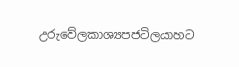උරුවේලකාශ්‍යපජටිලයාහට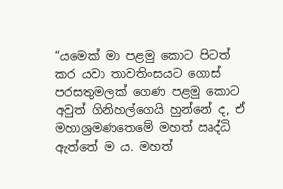“යමෙක් මා පළමු කොට පිටත් කර යවා තාවතිංසයට ගොස් පරසතුමලක් ගෙණ පළමු කොට අවුත් ගිනිහල්ගෙයි හුන්නේ ද, ඒ මහාශ්‍රමණතෙමේ මහත් ඍද්ධි ඇත්තේ ම ය. මහත්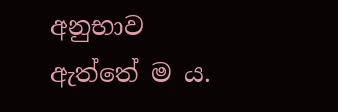අනුභාව ඇත්තේ ම ය.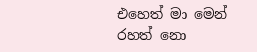එහෙත් මා මෙන් රහත් නො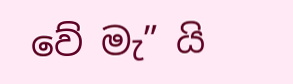වේ මැ” යි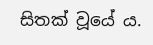සිතක් වූයේ ය.